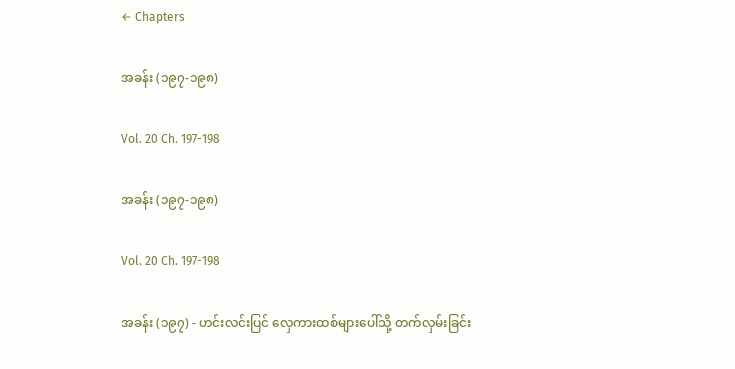← Chapters

အခန်း (၁၉၇-၁၉၈)

Vol. 20 Ch. 197-198

အခန်း (၁၉၇-၁၉၈)

Vol. 20 Ch. 197-198

အခန်း (၁၉၇) - ဟင်းလင်းပြင် လှေကားထစ်များပေါ်သို့ တက်လှမ်းခြင်း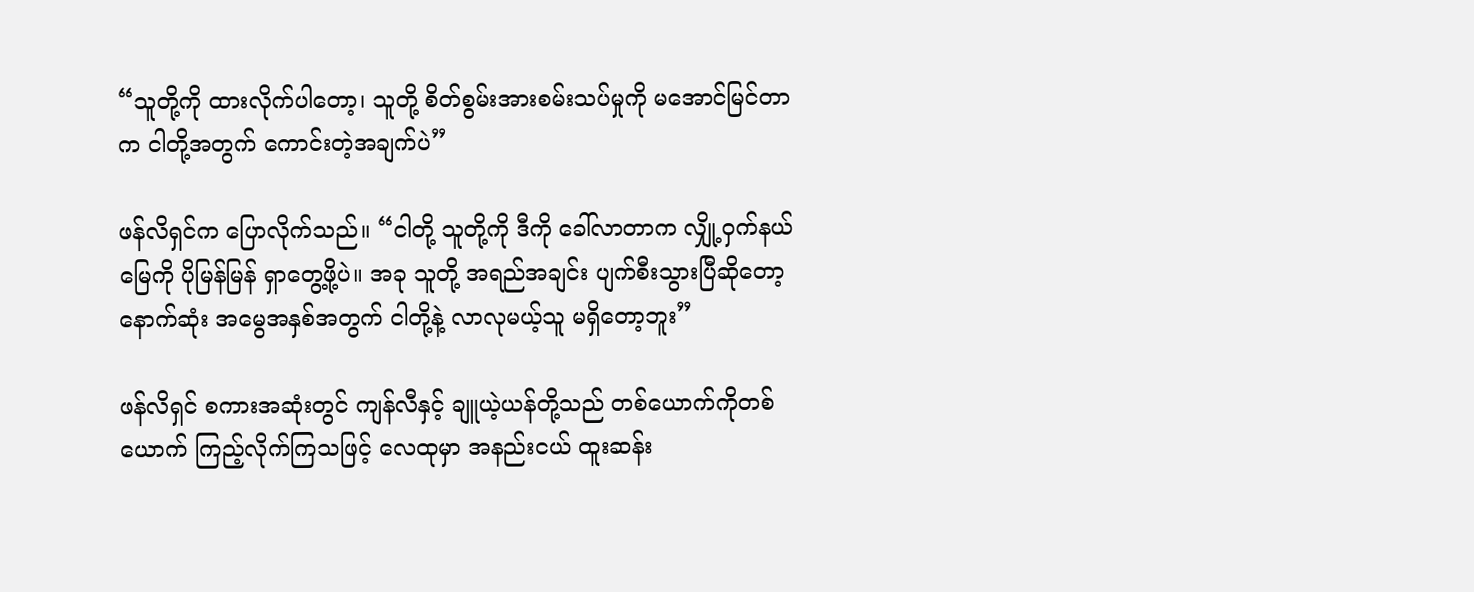“သူတို့ကို ထားလိုက်ပါတော့၊ သူတို့ စိတ်စွမ်းအားစမ်းသပ်မှုကို မအောင်မြင်တာက ငါတို့အတွက် ကောင်းတဲ့အချက်ပဲ”

ဖန်လိရှင်က ပြောလိုက်သည်။ “ငါတို့ သူတို့ကို ဒီကို ခေါ်လာတာက လျှို့ဝှက်နယ်မြေကို ပိုမြန်မြန် ရှာတွေ့ဖို့ပဲ။ အခု သူတို့ အရည်အချင်း ပျက်စီးသွားပြီဆိုတော့ နောက်ဆုံး အမွေအနှစ်အတွက် ငါတို့နဲ့ လာလုမယ့်သူ မရှိတော့ဘူး”

ဖန်လိရှင် စကားအဆုံးတွင် ကျန်လီနှင့် ချူယဲ့ယန်တို့သည် တစ်ယောက်ကိုတစ်ယောက် ကြည့်လိုက်ကြသဖြင့် လေထုမှာ အနည်းငယ် ထူးဆန်း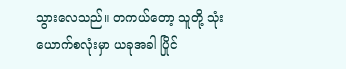သွားလေသည်။ တကယ်တော့ သူတို့ သုံးယောက်စလုံးမှာ ယခုအခါ ပြိုင်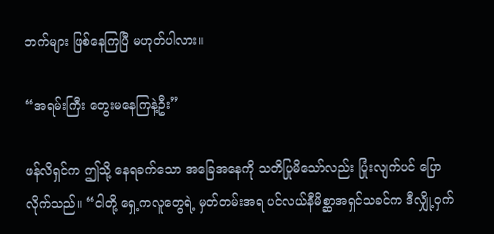ဘက်များ ဖြစ်နေကြပြီ မဟုတ်ပါလား။

“အရမ်းကြီး တွေးမနေကြနဲ့ဦး”

ဖန်လိရှင်က ဤသို့ နေရခက်သော အခြေအနေကို သတိပြုမိသော်လည်း ပြုံးလျက်ပင် ပြောလိုက်သည်။ “ငါတို့ ရှေ့ကလူတွေရဲ့ မှတ်တမ်းအရ ပင်လယ်နီမိစ္ဆာအရှင်သခင်က ဒီလျှို့ဝှက်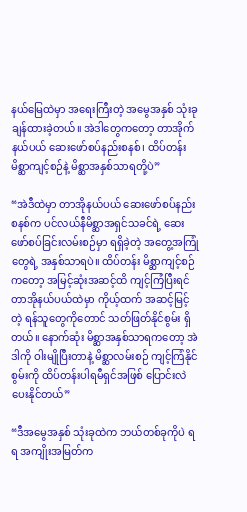နယ်မြေထဲမှာ အရေးကြီးတဲ့ အမွေအနှစ် သုံးခု ချန်ထားခဲ့တယ်။ အဲဒါတွေကတော့ တာအိုက်နယ်ပယ် ဆေးဖော်စပ်နည်းစနစ်၊ ထိပ်တန်း မိစ္ဆာကျင့်စဉ်နဲ့ မိစ္ဆာအနှစ်သာရတို့ပဲ”

“အဲဒီထဲမှာ တာအိုနယ်ပယ် ဆေးဖော်စပ်နည်းစနစ်က ပင်လယ်နီမိစ္ဆာအရှင်သခင်ရဲ့ ဆေးဖော်စပ်ခြင်းလမ်းစဉ်မှာ ရရှိခဲ့တဲ့ အတွေ့အကြုံတွေရဲ့ အနှစ်သာရပဲ။ ထိပ်တန်း မိစ္ဆာကျင့်စဉ်ကတော့ အမြင့်ဆုံးအဆင့်ထိ ကျင့်ကြံပြီးရင် တာအိုနယ်ပယ်ထဲမှာ ကိုယ့်ထက် အဆင့်မြင့်တဲ့ ရန်သူတွေကိုတောင် သတ်ဖြတ်နိုင်စွမ်း ရှိတယ်။ နောက်ဆုံး မိစ္ဆာအနှစ်သာရကတော့ အဲဒါကို ဝါးမျိုပြီးတာနဲ့ မိစ္ဆာလမ်းစဉ် ကျင့်ကြံနိုင်စွမ်းကို ထိပ်တန်းပါရမီရှင်အဖြစ် ပြောင်းလဲပေးနိုင်တယ်”

“ဒီအမွေအနှစ် သုံးခုထဲက ဘယ်တစ်ခုကိုပဲ ရရ အကျိုးအမြတ်က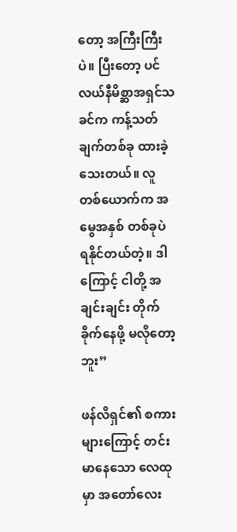တော့ အကြီးကြီးပဲ။ ပြီးတော့ ပင်လယ်နီမိစ္ဆာအရှင်သခင်က ကန့်သတ်ချက်တစ်ခု ထားခဲ့သေးတယ်။ လူတစ်ယောက်က အမွေအနှစ် တစ်ခုပဲ ရနိုင်တယ်တဲ့။ ဒါကြောင့် ငါတို့ အချင်းချင်း တိုက်ခိုက်နေဖို့ မလိုတော့ဘူး”

ဖန်လိရှင်၏ စကားများကြောင့် တင်းမာနေသော လေထုမှာ အတော်လေး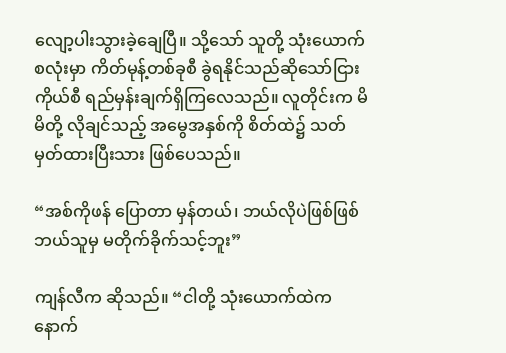လျော့ပါးသွားခဲ့ချေပြီ။ သို့သော် သူတို့ သုံးယောက်စလုံးမှာ ကိတ်မုန့်တစ်ခုစီ ခွဲရနိုင်သည်ဆိုသော်ငြား ကိုယ်စီ ရည်မှန်းချက်ရှိကြလေသည်။ လူတိုင်းက မိမိတို့ လိုချင်သည့် အမွေအနှစ်ကို စိတ်ထဲ၌ သတ်မှတ်ထားပြီးသား ဖြစ်ပေသည်။

“အစ်ကိုဖန် ပြောတာ မှန်တယ်၊ ဘယ်လိုပဲဖြစ်ဖြစ် ဘယ်သူမှ မတိုက်ခိုက်သင့်ဘူး”

ကျန်လီက ဆိုသည်။ “ငါတို့ သုံးယောက်ထဲက နောက်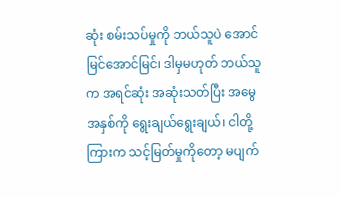ဆုံး စမ်းသပ်မှုကို ဘယ်သူပဲ အောင်မြင်အောင်မြင်၊ ဒါမှမဟုတ် ဘယ်သူက အရင်ဆုံး အဆုံးသတ်ပြီး အမွေအနှစ်ကို ရွေးချယ်ရွေးချယ်၊ ငါတို့ကြားက သင့်မြတ်မှုကိုတော့ မပျက်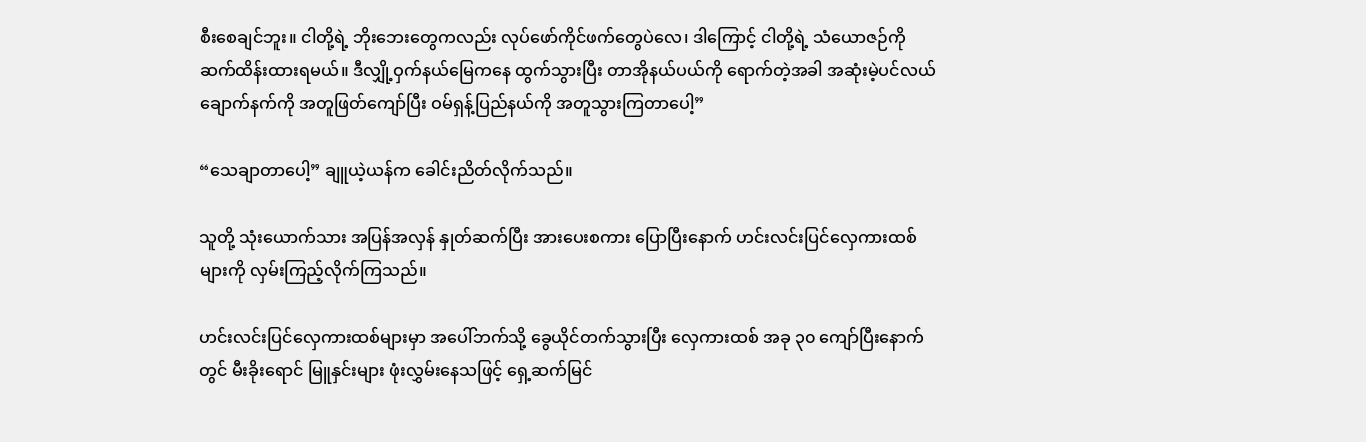စီးစေချင်ဘူး။ ငါတို့ရဲ့ ဘိုးဘေးတွေကလည်း လုပ်ဖော်ကိုင်ဖက်တွေပဲလေ၊ ဒါကြောင့် ငါတို့ရဲ့ သံယောဇဉ်ကို ဆက်ထိန်းထားရမယ်။ ဒီလျှို့ဝှက်နယ်မြေကနေ ထွက်သွားပြီး တာအိုနယ်ပယ်ကို ရောက်တဲ့အခါ အဆုံးမဲ့ပင်လယ်ချောက်နက်ကို အတူဖြတ်ကျော်ပြီး ဝမ်ရှန့်ပြည်နယ်ကို အတူသွားကြတာပေါ့”

“သေချာတာပေါ့” ချူယဲ့ယန်က ခေါင်းညိတ်လိုက်သည်။

သူတို့ သုံးယောက်သား အပြန်အလှန် နှုတ်ဆက်ပြီး အားပေးစကား ပြောပြီးနောက် ဟင်းလင်းပြင်လှေကားထစ်များကို လှမ်းကြည့်လိုက်ကြသည်။

ဟင်းလင်းပြင်လှေကားထစ်များမှာ အပေါ်ဘက်သို့ ခွေယိုင်တက်သွားပြီး လှေကားထစ် အခု ၃၀ ကျော်ပြီးနောက်တွင် မီးခိုးရောင် မြူနှင်းများ ဖုံးလွှမ်းနေသဖြင့် ရှေ့ဆက်မြင်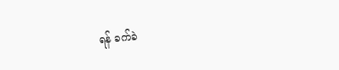ရန် ခက်ခဲ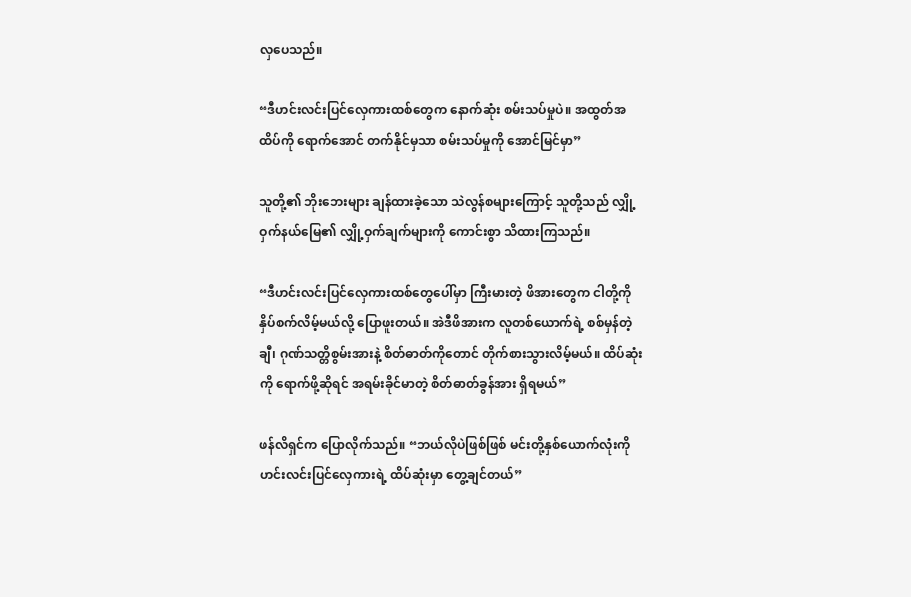လှပေသည်။

“ဒီဟင်းလင်းပြင်လှေကားထစ်တွေက နောက်ဆုံး စမ်းသပ်မှုပဲ။ အထွတ်အထိပ်ကို ရောက်အောင် တက်နိုင်မှသာ စမ်းသပ်မှုကို အောင်မြင်မှာ”

သူတို့၏ ဘိုးဘေးများ ချန်ထားခဲ့သော သဲလွန်စများကြောင့် သူတို့သည် လျှို့ဝှက်နယ်မြေ၏ လျှို့ဝှက်ချက်များကို ကောင်းစွာ သိထားကြသည်။

“ဒီဟင်းလင်းပြင်လှေကားထစ်တွေပေါ်မှာ ကြီးမားတဲ့ ဖိအားတွေက ငါတို့ကို နှိပ်စက်လိမ့်မယ်လို့ ပြောဖူးတယ်။ အဲဒီဖိအားက လူတစ်ယောက်ရဲ့ စစ်မှန်တဲ့ချီ၊ ဂုဏ်သတ္တိစွမ်းအားနဲ့ စိတ်ဓာတ်ကိုတောင် တိုက်စားသွားလိမ့်မယ်။ ထိပ်ဆုံးကို ရောက်ဖို့ဆိုရင် အရမ်းခိုင်မာတဲ့ စိတ်ဓာတ်ခွန်အား ရှိရမယ်”

ဖန်လိရှင်က ပြောလိုက်သည်။ “ဘယ်လိုပဲဖြစ်ဖြစ် မင်းတို့နှစ်ယောက်လုံးကို ဟင်းလင်းပြင်လှေကားရဲ့ ထိပ်ဆုံးမှာ တွေ့ချင်တယ်”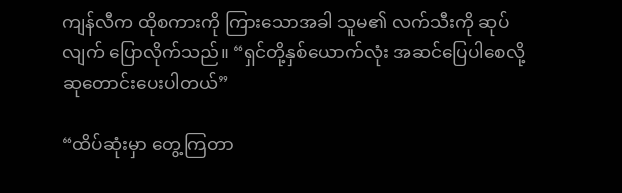ကျန်လီက ထိုစကားကို ကြားသောအခါ သူမ၏ လက်သီးကို ဆုပ်လျက် ပြောလိုက်သည်။ “ရှင်တို့နှစ်ယောက်လုံး အဆင်ပြေပါစေလို့ ဆုတောင်းပေးပါတယ်”

“ထိပ်ဆုံးမှာ တွေ့ကြတာ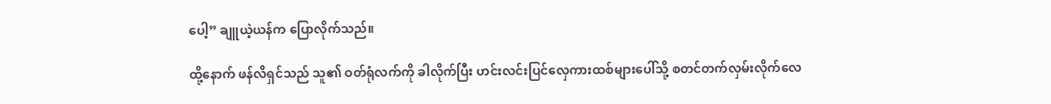ပေါ့” ချူယဲ့ယန်က ပြောလိုက်သည်။

ထို့နောက် ဖန်လိရှင်သည် သူ၏ ဝတ်ရုံလက်ကို ခါလိုက်ပြီး ဟင်းလင်းပြင်လှေကားထစ်များပေါ်သို့ စတင်တက်လှမ်းလိုက်လေ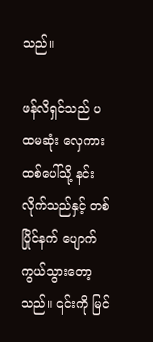သည်။

ဖန်လိရှင်သည် ပထမဆုံး လှေကားထစ်ပေါ်သို့ နင်းလိုက်သည်နှင့် တစ်ပြိုင်နက် ပျောက်ကွယ်သွားတော့သည်။ ၎င်းကို မြင်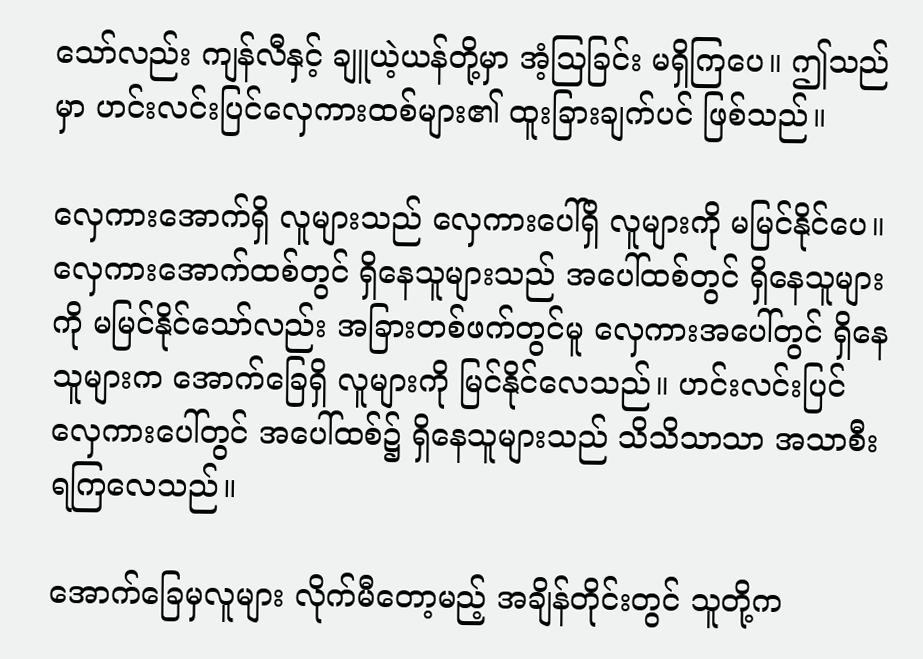သော်လည်း ကျန်လီနှင့် ချူယဲ့ယန်တို့မှာ အံ့ဩခြင်း မရှိကြပေ။ ဤသည်မှာ ဟင်းလင်းပြင်လှေကားထစ်များ၏ ထူးခြားချက်ပင် ဖြစ်သည်။

လှေကားအောက်ရှိ လူများသည် လှေကားပေါ်ရှိ လူများကို မမြင်နိုင်ပေ။ လှေကားအောက်ထစ်တွင် ရှိနေသူများသည် အပေါ်ထစ်တွင် ရှိနေသူများကို မမြင်နိုင်သော်လည်း အခြားတစ်ဖက်တွင်မူ လှေကားအပေါ်တွင် ရှိနေသူများက အောက်ခြေရှိ လူများကို မြင်နိုင်လေသည်။ ဟင်းလင်းပြင်လှေကားပေါ်တွင် အပေါ်ထစ်၌ ရှိနေသူများသည် သိသိသာသာ အသာစီးရကြလေသည်။

အောက်ခြေမှလူများ လိုက်မီတော့မည့် အချိန်တိုင်းတွင် သူတို့က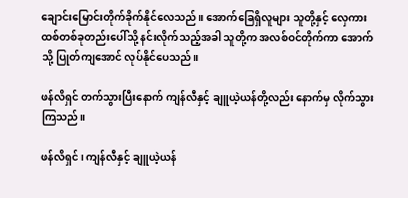ချောင်းမြောင်းတိုက်ခိုက်နိုင်လေသည်။ အောက်ခြေရှိလူများ သူတို့နှင့် လှေကားထစ်တစ်ခုတည်းပေါ်သို့ နင်းလိုက်သည့်အခါ သူတို့က အလစ်ဝင်တိုက်ကာ အောက်သို့ ပြုတ်ကျအောင် လုပ်နိုင်ပေသည်။

ဖန်လိရှင် တက်သွားပြီးနောက် ကျန်လီနှင့် ချူယဲ့ယန်တို့လည်း နောက်မှ လိုက်သွားကြသည်။

ဖန်လိရှင်၊ ကျန်လီနှင့် ချူယဲ့ယန်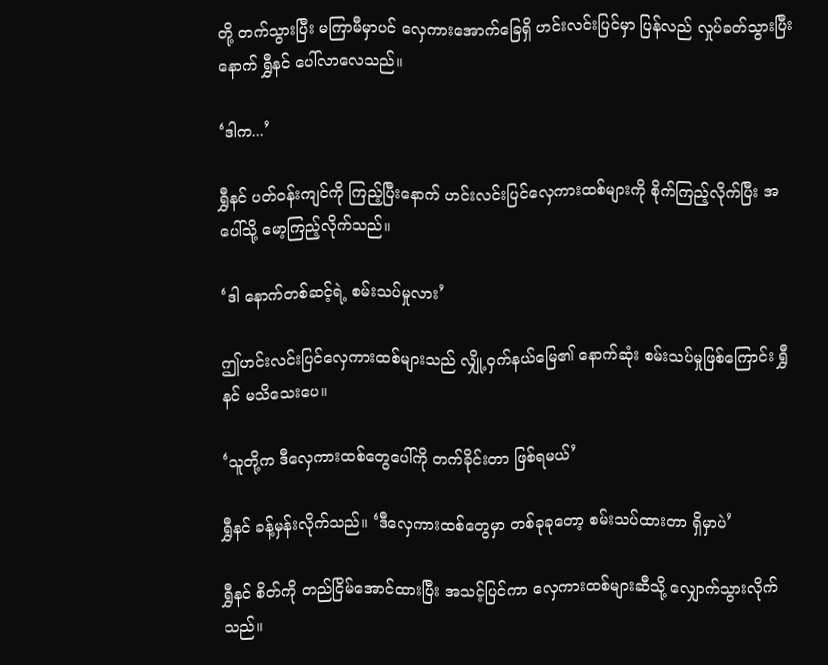တို့ တက်သွားပြီး မကြာမီမှာပင် လှေကားအောက်ခြေရှိ ဟင်းလင်းပြင်မှာ ပြန်လည် လှုပ်ခတ်သွားပြီးနောက် ရွှီနင် ပေါ်လာလေသည်။

‘ဒါက...’

ရွှီနင် ပတ်ဝန်းကျင်ကို ကြည့်ပြီးနောက် ဟင်းလင်းပြင်လှေကားထစ်များကို စိုက်ကြည့်လိုက်ပြီး အပေါ်သို့ မော့ကြည့်လိုက်သည်။

‘ဒါ နောက်တစ်ဆင့်ရဲ့ စမ်းသပ်မှုလား’

ဤဟင်းလင်းပြင်လှေကားထစ်များသည် လျှို့ဝှက်နယ်မြေ၏ နောက်ဆုံး စမ်းသပ်မှုဖြစ်ကြောင်း ရွှီနင် မသိသေးပေ။

‘သူတို့က ဒီလှေကားထစ်တွေပေါ်ကို တက်ခိုင်းတာ ဖြစ်ရမယ်’

ရွှီနင် ခန့်မှန်းလိုက်သည်။ ‘ဒီလှေကားထစ်တွေမှာ တစ်ခုခုတော့ စမ်းသပ်ထားတာ ရှိမှာပဲ’

ရွှီနင် စိတ်ကို တည်ငြိမ်အောင်ထားပြီး အသင့်ပြင်ကာ လှေကားထစ်များဆီသို့ လျှောက်သွားလိုက်သည်။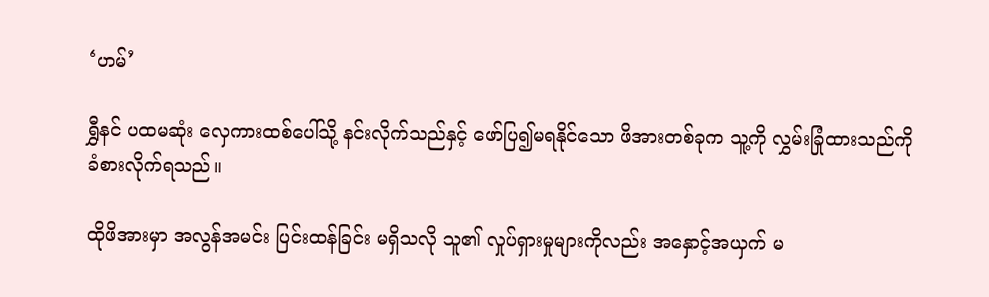‘ဟမ်’

ရွှီနင် ပထမဆုံး လှေကားထစ်ပေါ်သို့ နင်းလိုက်သည်နှင့် ဖော်ပြ၍မရနိုင်သော ဖိအားတစ်ခုက သူ့ကို လွှမ်းခြုံထားသည်ကို ခံစားလိုက်ရသည်။

ထိုဖိအားမှာ အလွန်အမင်း ပြင်းထန်ခြင်း မရှိသလို သူ၏ လှုပ်ရှားမှုများကိုလည်း အနှောင့်အယှက် မ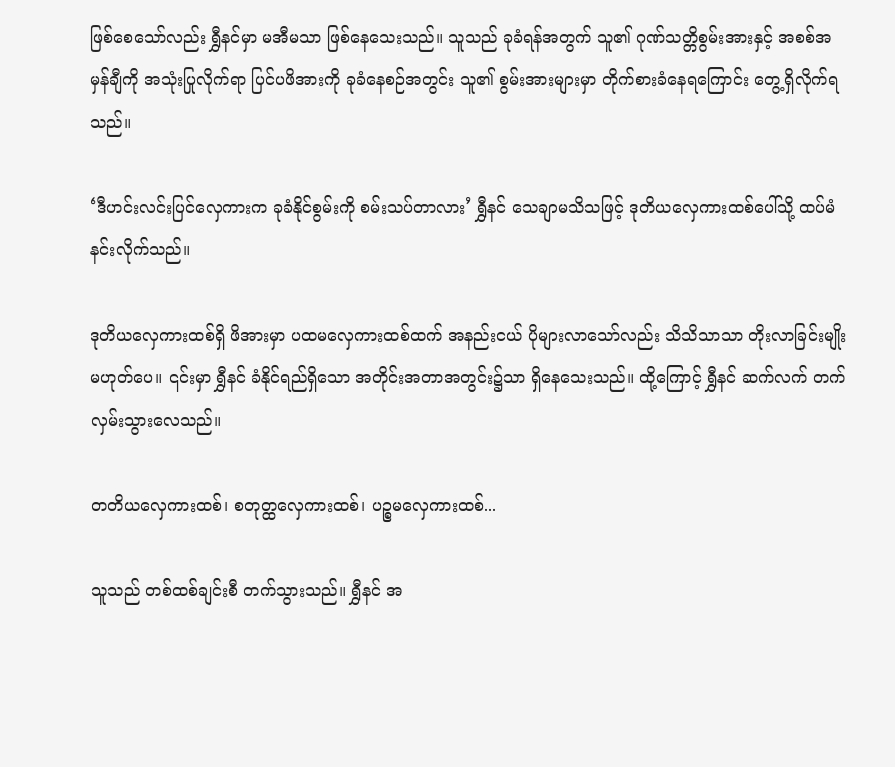ဖြစ်စေသော်လည်း ရွှီနင်မှာ မအီမသာ ဖြစ်နေသေးသည်။ သူသည် ခုခံရန်အတွက် သူ၏ ဂုဏ်သတ္တိစွမ်းအားနှင့် အစစ်အမှန်ချီကို အသုံးပြုလိုက်ရာ ပြင်ပဖိအားကို ခုခံနေစဉ်အတွင်း သူ၏ စွမ်းအားများမှာ တိုက်စားခံနေရကြောင်း တွေ့ရှိလိုက်ရသည်။

‘ဒီဟင်းလင်းပြင်လှေကားက ခုခံနိုင်စွမ်းကို စမ်းသပ်တာလား’ ရွှီနင် သေချာမသိသဖြင့် ဒုတိယလှေကားထစ်ပေါ်သို့ ထပ်မံ နင်းလိုက်သည်။

ဒုတိယလှေကားထစ်ရှိ ဖိအားမှာ ပထမလှေကားထစ်ထက် အနည်းငယ် ပိုများလာသော်လည်း သိသိသာသာ တိုးလာခြင်းမျိုး မဟုတ်ပေ။ ၎င်းမှာ ရွှီနင် ခံနိုင်ရည်ရှိသော အတိုင်းအတာအတွင်း၌သာ ရှိနေသေးသည်။ ထို့ကြောင့် ရွှီနင် ဆက်လက် တက်လှမ်းသွားလေသည်။

တတိယလှေကားထစ်၊ စတုတ္ထလှေကားထစ်၊ ပဉ္စမလှေကားထစ်...

သူသည် တစ်ထစ်ချင်းစီ တက်သွားသည်။ ရွှီနင် အ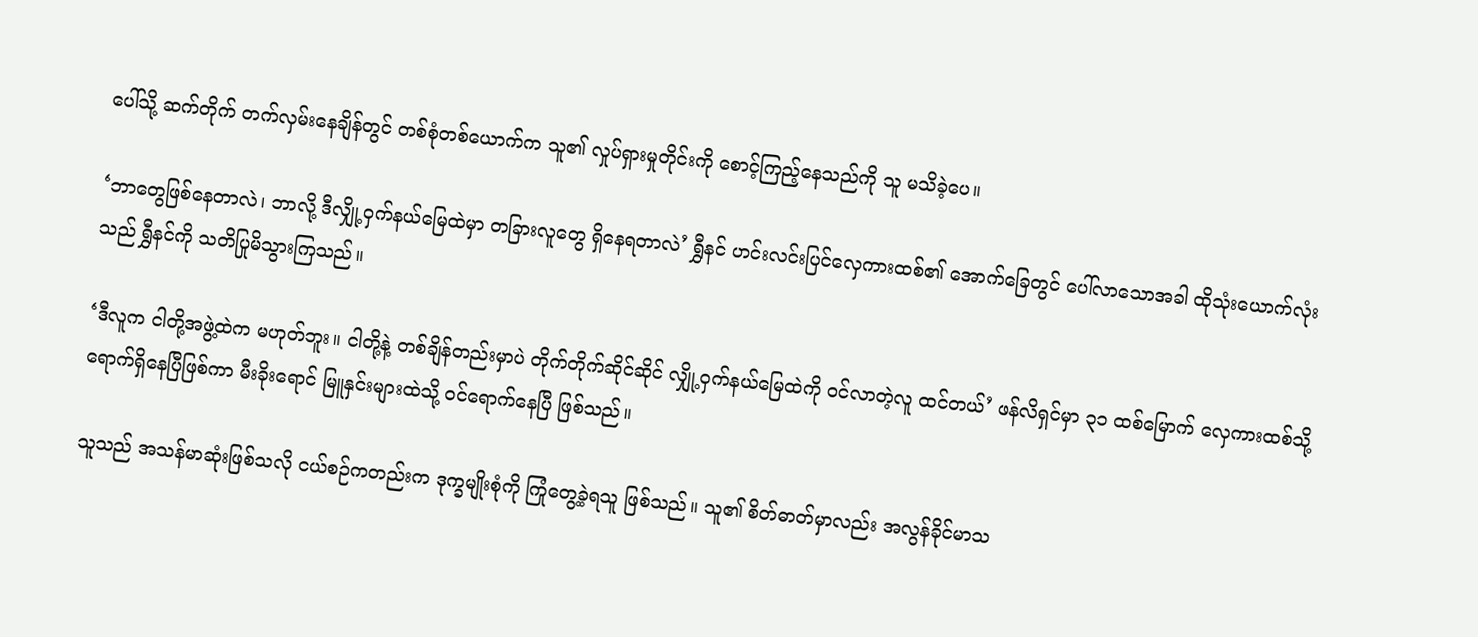ပေါ်သို့ ဆက်တိုက် တက်လှမ်းနေချိန်တွင် တစ်စုံတစ်ယောက်က သူ၏ လှုပ်ရှားမှုတိုင်းကို စောင့်ကြည့်နေသည်ကို သူ မသိခဲ့ပေ။

‘ဘာတွေဖြစ်နေတာလဲ၊ ဘာလို့ ဒီလျှို့ဝှက်နယ်မြေထဲမှာ တခြားလူတွေ ရှိနေရတာလဲ’ ရွှီနင် ဟင်းလင်းပြင်လှေကားထစ်၏ အောက်ခြေတွင် ပေါ်လာသောအခါ ထိုသုံးယောက်လုံးသည် ရွှီနင်ကို သတိပြုမိသွားကြသည်။

‘ဒီလူက ငါတို့အဖွဲ့ထဲက မဟုတ်ဘူး။ ငါတို့နဲ့ တစ်ချိန်တည်းမှာပဲ တိုက်တိုက်ဆိုင်ဆိုင် လျှို့ဝှက်နယ်မြေထဲကို ဝင်လာတဲ့လူ ထင်တယ်’ ဖန်လိရှင်မှာ ၃၁ ထစ်မြောက် လှေကားထစ်သို့ ရောက်ရှိနေပြီဖြစ်ကာ မီးခိုးရောင် မြူနှင်းများထဲသို့ ဝင်ရောက်နေပြီ ဖြစ်သည်။

သူသည် အသန်မာဆုံးဖြစ်သလို ငယ်စဉ်ကတည်းက ဒုက္ခမျိုးစုံကို ကြုံတွေ့ခဲ့ရသူ ဖြစ်သည်။ သူ၏ စိတ်ဓာတ်မှာလည်း အလွန်ခိုင်မာသ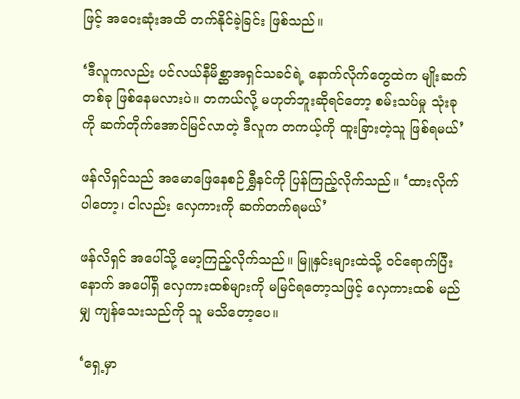ဖြင့် အဝေးဆုံးအထိ တက်နိုင်ခဲ့ခြင်း ဖြစ်သည်။

‘ဒီလူကလည်း ပင်လယ်နီမိစ္ဆာအရှင်သခင်ရဲ့ နောက်လိုက်တွေထဲက မျိုးဆက်တစ်ခု ဖြစ်နေမလားပဲ။ တကယ်လို့ မဟုတ်ဘူးဆိုရင်တော့ စမ်းသပ်မှု သုံးခုကို ဆက်တိုက်အောင်မြင်လာတဲ့ ဒီလူက တကယ့်ကို ထူးခြားတဲ့သူ ဖြစ်ရမယ်’

ဖန်လိရှင်သည် အမောဖြေနေစဉ် ရွှီနင်ကို ပြန်ကြည့်လိုက်သည်။ ‘ထားလိုက်ပါတော့၊ ငါလည်း လှေကားကို ဆက်တက်ရမယ်’

ဖန်လိရှင် အပေါ်သို့ မော့ကြည့်လိုက်သည်။ မြူနှင်းများထဲသို့ ဝင်ရောက်ပြီးနောက် အပေါ်ရှိ လှေကားထစ်များကို မမြင်ရတော့သဖြင့် လှေကားထစ် မည်မျှ ကျန်သေးသည်ကို သူ မသိတော့ပေ။

‘ရှေ့မှာ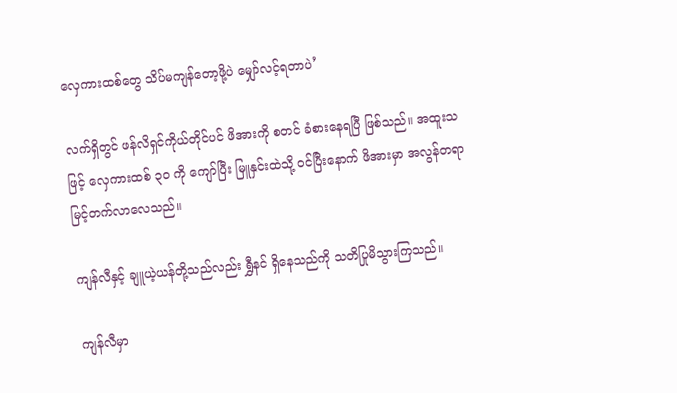လှေကားထစ်တွေ သိပ်မကျန်တော့ဖို့ပဲ မျှော်လင့်ရတာပဲ’

လက်ရှိတွင် ဖန်လိရှင်ကိုယ်တိုင်ပင် ဖိအားကို စတင် ခံစားနေရပြီ ဖြစ်သည်။ အထူးသဖြင့် လှေကားထစ် ၃၀ ကို ကျော်ပြီး မြူနှင်းထဲသို့ ဝင်ပြီးနောက် ဖိအားမှာ အလွန်တရာ မြင့်တက်လာလေသည်။

ကျန်လီနှင့် ချူယဲ့ယန်တို့သည်လည်း ရွှီနင် ရှိနေသည်ကို သတိပြုမိသွားကြသည်။

ကျန်လီမှာ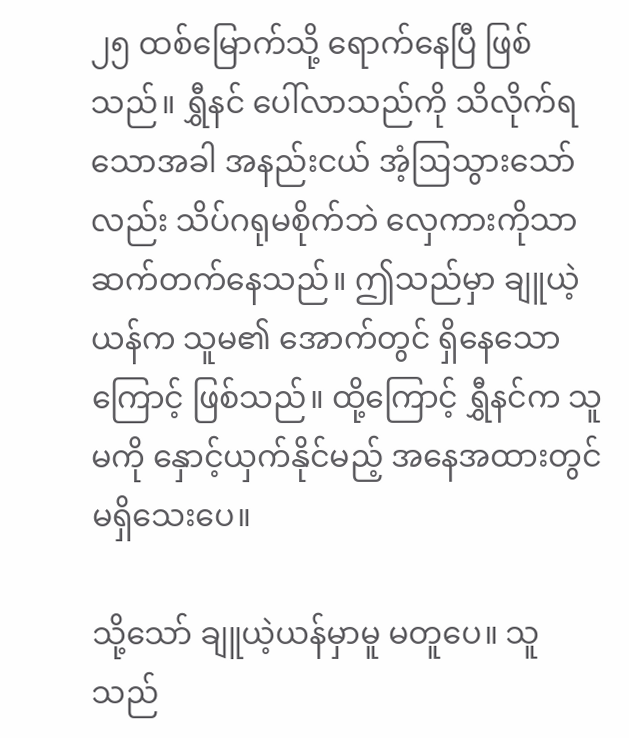၂၅ ထစ်မြောက်သို့ ရောက်နေပြီ ဖြစ်သည်။ ရွှီနင် ပေါ်လာသည်ကို သိလိုက်ရသောအခါ အနည်းငယ် အံ့ဩသွားသော်လည်း သိပ်ဂရုမစိုက်ဘဲ လှေကားကိုသာ ဆက်တက်နေသည်။ ဤသည်မှာ ချူယဲ့ယန်က သူမ၏ အောက်တွင် ရှိနေသောကြောင့် ဖြစ်သည်။ ထို့ကြောင့် ရွှီနင်က သူမကို နှောင့်ယှက်နိုင်မည့် အနေအထားတွင် မရှိသေးပေ။

သို့သော် ချူယဲ့ယန်မှာမူ မတူပေ။ သူသည်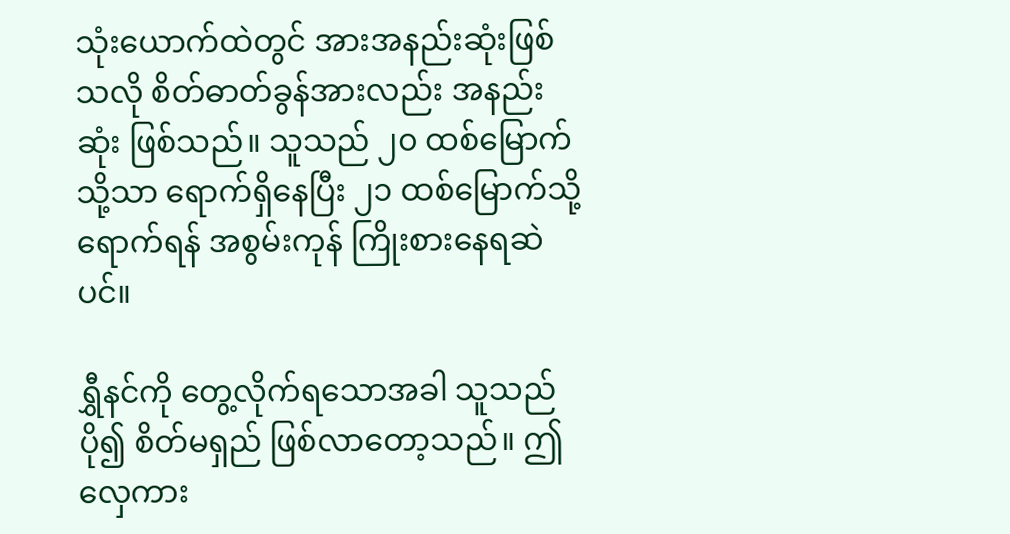သုံးယောက်ထဲတွင် အားအနည်းဆုံးဖြစ်သလို စိတ်ဓာတ်ခွန်အားလည်း အနည်းဆုံး ဖြစ်သည်။ သူသည် ၂၀ ထစ်မြောက်သို့သာ ရောက်ရှိနေပြီး ၂၁ ထစ်မြောက်သို့ ရောက်ရန် အစွမ်းကုန် ကြိုးစားနေရဆဲပင်။

ရွှီနင်ကို တွေ့လိုက်ရသောအခါ သူသည် ပို၍ စိတ်မရှည် ဖြစ်လာတော့သည်။ ဤလှေကား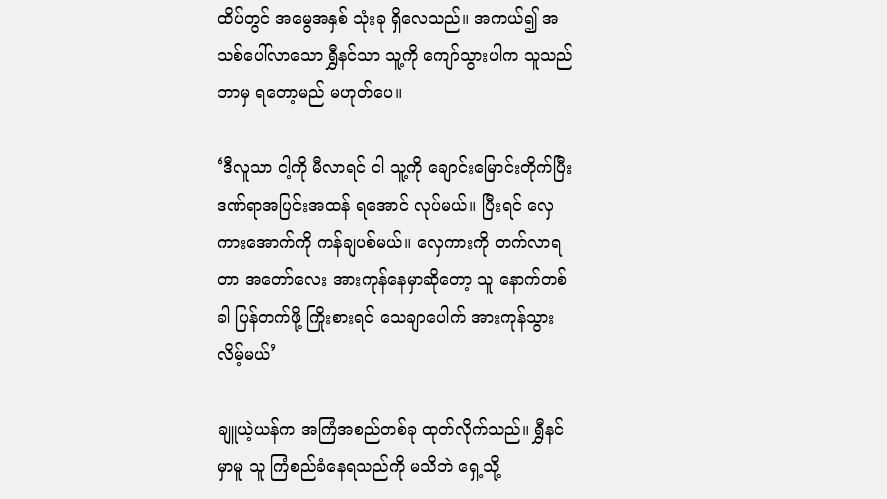ထိပ်တွင် အမွေအနှစ် သုံးခု ရှိလေသည်။ အကယ်၍ အသစ်ပေါ်လာသော ရွှီနင်သာ သူ့ကို ကျော်သွားပါက သူသည် ဘာမှ ရတော့မည် မဟုတ်ပေ။

‘ဒီလူသာ ငါ့ကို မီလာရင် ငါ သူ့ကို ချောင်းမြောင်းတိုက်ပြီး ဒဏ်ရာအပြင်းအထန် ရအောင် လုပ်မယ်။ ပြီးရင် လှေကားအောက်ကို ကန်ချပစ်မယ်။ လှေကားကို တက်လာရတာ အတော်လေး အားကုန်နေမှာဆိုတော့ သူ နောက်တစ်ခါ ပြန်တက်ဖို့ ကြိုးစားရင် သေချာပေါက် အားကုန်သွားလိမ့်မယ်’

ချူယဲ့ယန်က အကြံအစည်တစ်ခု ထုတ်လိုက်သည်။ ရွှီနင်မှာမူ သူ ကြံစည်ခံနေရသည်ကို မသိဘဲ ရှေ့သို့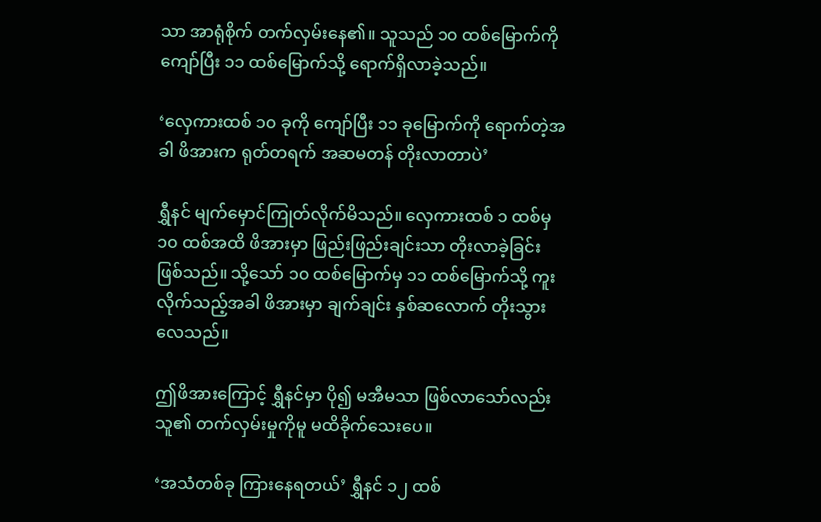သာ အာရုံစိုက် တက်လှမ်းနေ၏။ သူသည် ၁၀ ထစ်မြောက်ကို ကျော်ပြီး ၁၁ ထစ်မြောက်သို့ ရောက်ရှိလာခဲ့သည်။

‘လှေကားထစ် ၁၀ ခုကို ကျော်ပြီး ၁၁ ခုမြောက်ကို ရောက်တဲ့အခါ ဖိအားက ရုတ်တရက် အဆမတန် တိုးလာတာပဲ’

ရွှီနင် မျက်မှောင်ကြုတ်လိုက်မိသည်။ လှေကားထစ် ၁ ထစ်မှ ၁၀ ထစ်အထိ ဖိအားမှာ ဖြည်းဖြည်းချင်းသာ တိုးလာခဲ့ခြင်း ဖြစ်သည်။ သို့သော် ၁၀ ထစ်မြောက်မှ ၁၁ ထစ်မြောက်သို့ ကူးလိုက်သည့်အခါ ဖိအားမှာ ချက်ချင်း နှစ်ဆလောက် တိုးသွားလေသည်။

ဤဖိအားကြောင့် ရွှီနင်မှာ ပို၍ မအီမသာ ဖြစ်လာသော်လည်း သူ၏ တက်လှမ်းမှုကိုမူ မထိခိုက်သေးပေ။

‘အသံတစ်ခု ကြားနေရတယ်’ ရွှီနင် ၁၂ ထစ်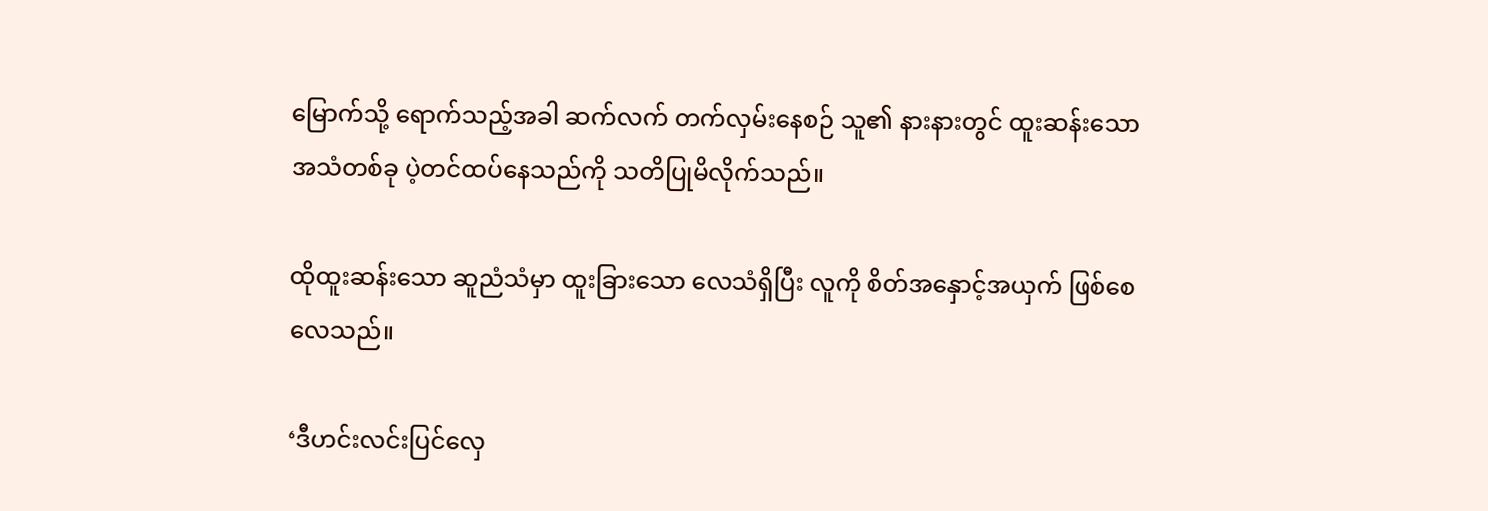မြောက်သို့ ရောက်သည့်အခါ ဆက်လက် တက်လှမ်းနေစဉ် သူ၏ နားနားတွင် ထူးဆန်းသော အသံတစ်ခု ပဲ့တင်ထပ်နေသည်ကို သတိပြုမိလိုက်သည်။

ထိုထူးဆန်းသော ဆူညံသံမှာ ထူးခြားသော လေသံရှိပြီး လူကို စိတ်အနှောင့်အယှက် ဖြစ်စေလေသည်။

‘ဒီဟင်းလင်းပြင်လှေ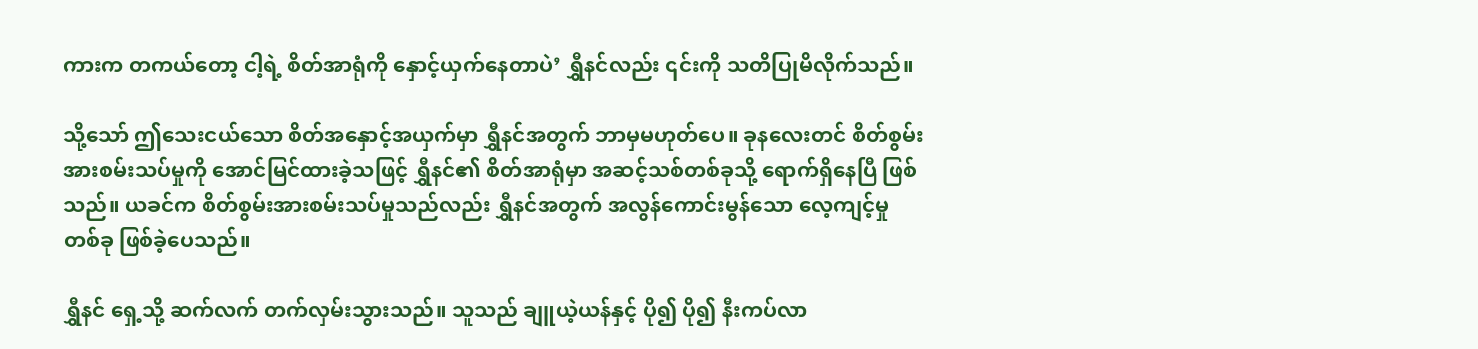ကားက တကယ်တော့ ငါ့ရဲ့ စိတ်အာရုံကို နှောင့်ယှက်နေတာပဲ’ ရွှီနင်လည်း ၎င်းကို သတိပြုမိလိုက်သည်။

သို့သော် ဤသေးငယ်သော စိတ်အနှောင့်အယှက်မှာ ရွှီနင်အတွက် ဘာမှမဟုတ်ပေ။ ခုနလေးတင် စိတ်စွမ်းအားစမ်းသပ်မှုကို အောင်မြင်ထားခဲ့သဖြင့် ရွှီနင်၏ စိတ်အာရုံမှာ အဆင့်သစ်တစ်ခုသို့ ရောက်ရှိနေပြီ ဖြစ်သည်။ ယခင်က စိတ်စွမ်းအားစမ်းသပ်မှုသည်လည်း ရွှီနင်အတွက် အလွန်ကောင်းမွန်သော လေ့ကျင့်မှုတစ်ခု ဖြစ်ခဲ့ပေသည်။

ရွှီနင် ရှေ့သို့ ဆက်လက် တက်လှမ်းသွားသည်။ သူသည် ချူယဲ့ယန်နှင့် ပို၍ ပို၍ နီးကပ်လာ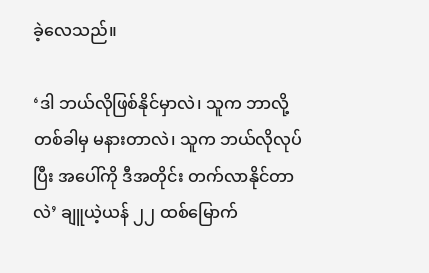ခဲ့လေသည်။

‘ဒါ ဘယ်လိုဖြစ်နိုင်မှာလဲ၊ သူက ဘာလို့ တစ်ခါမှ မနားတာလဲ၊ သူက ဘယ်လိုလုပ်ပြီး အပေါ်ကို ဒီအတိုင်း တက်လာနိုင်တာလဲ’ ချူယဲ့ယန် ၂၂ ထစ်မြောက်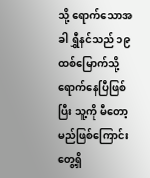သို့ ရောက်သောအခါ ရွှီနင်သည် ၁၉ ထစ်မြောက်သို့ ရောက်နေပြီဖြစ်ပြီး သူ့ကို မီတော့မည်ဖြစ်ကြောင်း တွေ့ရှိ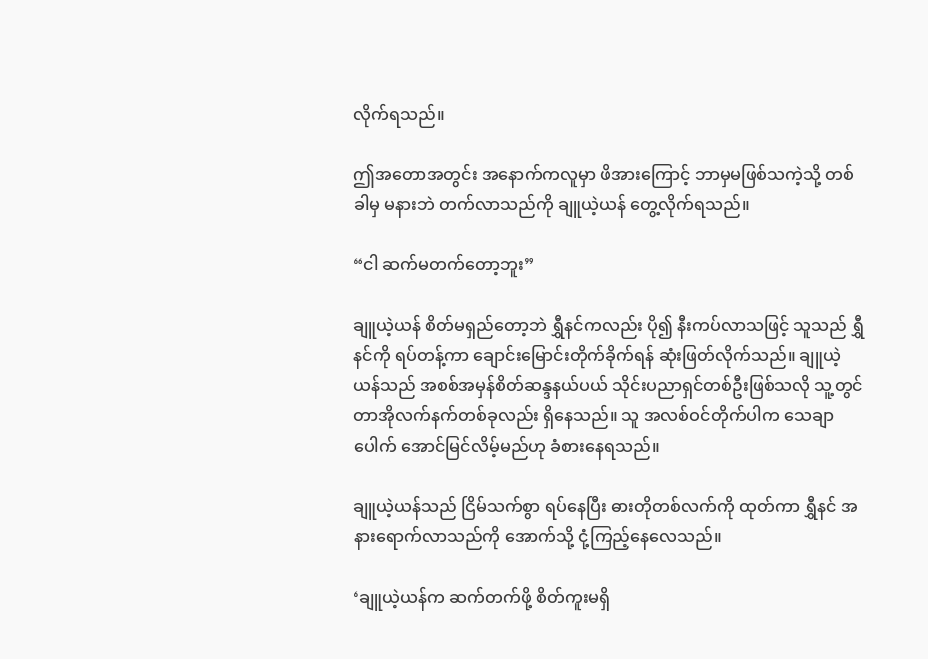လိုက်ရသည်။

ဤအတောအတွင်း အနောက်ကလူမှာ ဖိအားကြောင့် ဘာမှမဖြစ်သကဲ့သို့ တစ်ခါမှ မနားဘဲ တက်လာသည်ကို ချူယဲ့ယန် တွေ့လိုက်ရသည်။

“ငါ ဆက်မတက်တော့ဘူး”

ချူယဲ့ယန် စိတ်မရှည်တော့ဘဲ ရွှီနင်ကလည်း ပို၍ နီးကပ်လာသဖြင့် သူသည် ရွှီနင်ကို ရပ်တန့်ကာ ချောင်းမြောင်းတိုက်ခိုက်ရန် ဆုံးဖြတ်လိုက်သည်။ ချူယဲ့ယန်သည် အစစ်အမှန်စိတ်ဆန္ဒနယ်ပယ် သိုင်းပညာရှင်တစ်ဦးဖြစ်သလို သူ့တွင် တာအိုလက်နက်တစ်ခုလည်း ရှိနေသည်။ သူ အလစ်ဝင်တိုက်ပါက သေချာပေါက် အောင်မြင်လိမ့်မည်ဟု ခံစားနေရသည်။

ချူယဲ့ယန်သည် ငြိမ်သက်စွာ ရပ်နေပြီး ဓားတိုတစ်လက်ကို ထုတ်ကာ ရွှီနင် အနားရောက်လာသည်ကို အောက်သို့ ငုံ့ကြည့်နေလေသည်။

‘ချူယဲ့ယန်က ဆက်တက်ဖို့ စိတ်ကူးမရှိ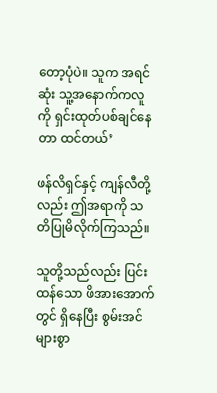တော့ပုံပဲ။ သူက အရင်ဆုံး သူ့အနောက်ကလူကို ရှင်းထုတ်ပစ်ချင်နေတာ ထင်တယ်’

ဖန်လိရှင်နှင့် ကျန်လီတို့လည်း ဤအရာကို သတိပြုမိလိုက်ကြသည်။

သူတို့သည်လည်း ပြင်းထန်သော ဖိအားအောက်တွင် ရှိနေပြီး စွမ်းအင်များစွာ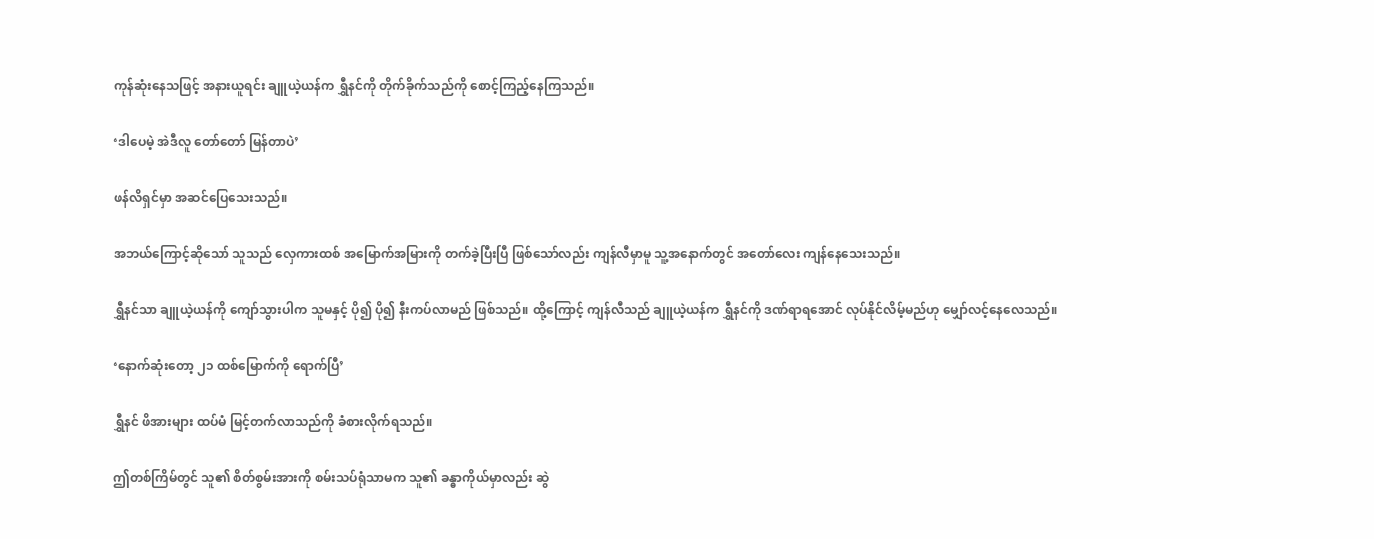ကုန်ဆုံးနေသဖြင့် အနားယူရင်း ချူယဲ့ယန်က ရွှီနင်ကို တိုက်ခိုက်သည်ကို စောင့်ကြည့်နေကြသည်။

‘ဒါပေမဲ့ အဲဒီလူ တော်တော် မြန်တာပဲ’

ဖန်လိရှင်မှာ အဆင်ပြေသေးသည်။

အဘယ်ကြောင့်ဆိုသော် သူသည် လှေကားထစ် အမြောက်အမြားကို တက်ခဲ့ပြီးပြီ ဖြစ်သော်လည်း ကျန်လီမှာမူ သူ့အနောက်တွင် အတော်လေး ကျန်နေသေးသည်။

ရွှီနင်သာ ချူယဲ့ယန်ကို ကျော်သွားပါက သူမနှင့် ပို၍ ပို၍ နီးကပ်လာမည် ဖြစ်သည်။ ထို့ကြောင့် ကျန်လီသည် ချူယဲ့ယန်က ရွှီနင်ကို ဒဏ်ရာရအောင် လုပ်နိုင်လိမ့်မည်ဟု မျှော်လင့်နေလေသည်။

‘နောက်ဆုံးတော့ ၂၁ ထစ်မြောက်ကို ရောက်ပြီ’

ရွှီနင် ဖိအားများ ထပ်မံ မြင့်တက်လာသည်ကို ခံစားလိုက်ရသည်။

ဤတစ်ကြိမ်တွင် သူ၏ စိတ်စွမ်းအားကို စမ်းသပ်ရုံသာမက သူ၏ ခန္ဓာကိုယ်မှာလည်း ဆွဲ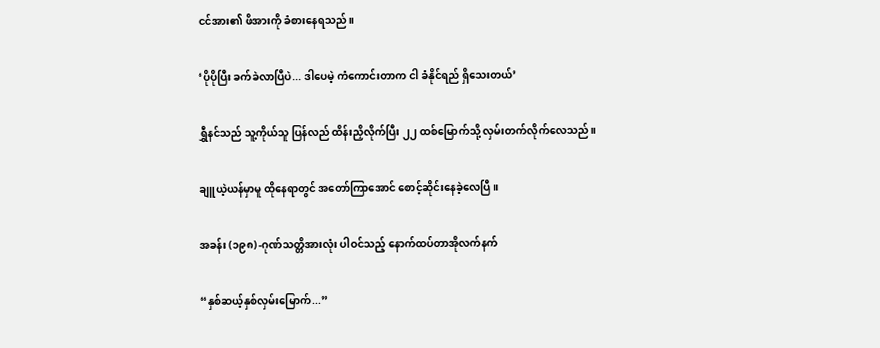ငင်အား၏ ဖိအားကို ခံစားနေရသည်။

‘ပိုပိုပြီး ခက်ခဲလာပြီပဲ... ဒါပေမဲ့ ကံကောင်းတာက ငါ ခံနိုင်ရည် ရှိသေးတယ်’

ရွှီနင်သည် သူ့ကိုယ်သူ ပြန်လည် ထိန်းညှိလိုက်ပြီး ၂၂ ထစ်မြောက်သို့ လှမ်းတက်လိုက်လေသည်။

ချူယဲ့ယန်မှာမူ ထိုနေရာတွင် အတော်ကြာအောင် စောင့်ဆိုင်းနေခဲ့လေပြီ။

အခန်း (၁၉၈) -ဂုဏ်သတ္တိအားလုံး ပါဝင်သည့် နောက်ထပ်တာအိုလက်နက်

“နှစ်ဆယ့်နှစ်လှမ်းမြောက်...”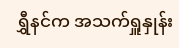ရွှီနင်က အသက်ရှူနှုန်း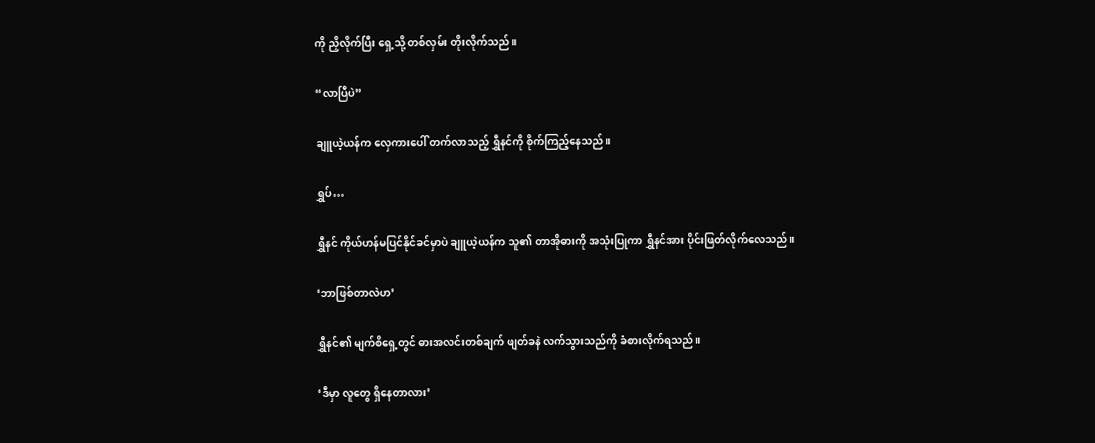ကို ညှိလိုက်ပြီး ရှေ့သို့ တစ်လှမ်း တိုးလိုက်သည်။

“လာပြီပဲ”

ချူယဲ့ယန်က လှေကားပေါ် တက်လာသည့် ရွှီနင်ကို စိုက်ကြည့်နေသည်။

ရွှပ်…

ရွှီနင် ကိုယ်ဟန်မပြင်နိုင်ခင်မှာပဲ ချူယဲ့ယန်က သူ၏ တာအိုဓားကို အသုံးပြုကာ ရွှီနင်အား ပိုင်းဖြတ်လိုက်လေသည်။

‘ဘာဖြစ်တာလဲဟ’

ရွှီနင်၏ မျက်စိရှေ့တွင် ဓားအလင်းတစ်ချက် ဖျတ်ခနဲ လက်သွားသည်ကို ခံစားလိုက်ရသည်။

‘ဒီမှာ လူတွေ ရှိနေတာလား’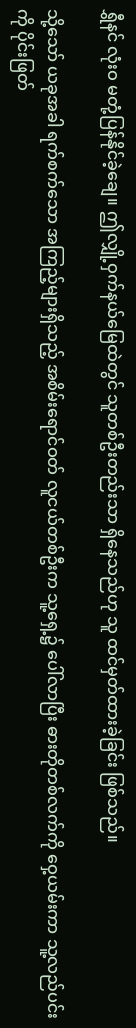ရွှီနင် လုံးဝ မတုံ့ပြန်နိုင်ခဲ့ချေ။ ဤလျှို့ဝှက်နယ်မြေထဲတွင် သူတစ်ဦးတည်းသာ ရှိနေသည်ဟု သူ ထင်မှတ်ထားခဲ့ခြင်း ဖြစ်သည်။

သို့သော် ယခုအခါ ရက်စက်သော အကြည့်များရှိသည့် အစိမ်းရောင်ဝတ် လူငယ်တစ်ဦးက သူ့ရှေ့၌ ပေါ်လာပြီး ဓားတိုတစ်လက်ကို ဝှေ့ယမ်းကာ သူ့လည်ပင်းကို ပိုင်းဖြတ်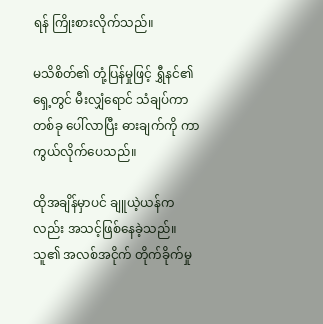ရန် ကြိုးစားလိုက်သည်။

မသိစိတ်၏ တုံ့ပြန်မှုဖြင့် ရွှီနင်၏ရှေ့တွင် မီးလျှံရောင် သံချပ်ကာတစ်ခု ပေါ်လာပြီး ဓားချက်ကို ကာကွယ်လိုက်ပေသည်။

ထိုအချိန်မှာပင် ချူယဲ့ယန်ကလည်း အသင့်ဖြစ်နေခဲ့သည်။ သူ၏ အလစ်အငိုက် တိုက်ခိုက်မှု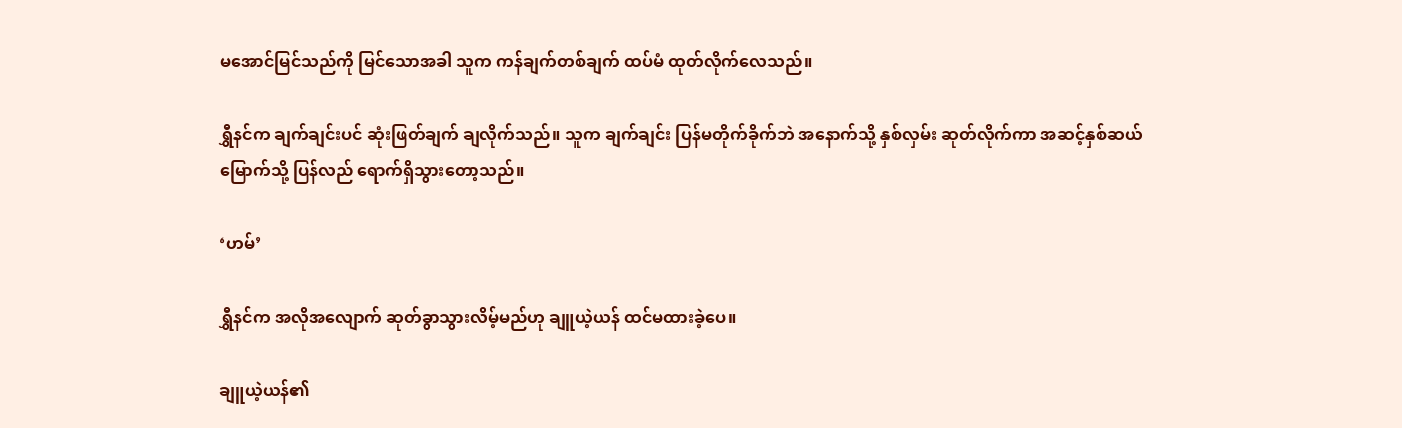မအောင်မြင်သည်ကို မြင်သောအခါ သူက ကန်ချက်တစ်ချက် ထပ်မံ ထုတ်လိုက်လေသည်။

ရွှီနင်က ချက်ချင်းပင် ဆုံးဖြတ်ချက် ချလိုက်သည်။ သူက ချက်ချင်း ပြန်မတိုက်ခိုက်ဘဲ အနောက်သို့ နှစ်လှမ်း ဆုတ်လိုက်ကာ အဆင့်နှစ်ဆယ်မြောက်သို့ ပြန်လည် ရောက်ရှိသွားတော့သည်။

‘ဟမ်’

ရွှီနင်က အလိုအလျောက် ဆုတ်ခွာသွားလိမ့်မည်ဟု ချူယဲ့ယန် ထင်မထားခဲ့ပေ။

ချူယဲ့ယန်၏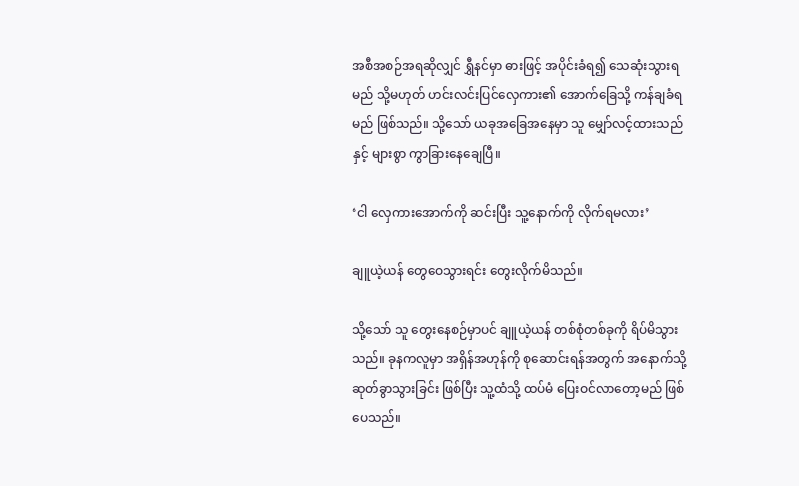အစီအစဉ်အရဆိုလျှင် ရွှီနင်မှာ ဓားဖြင့် အပိုင်းခံရ၍ သေဆုံးသွားရမည် သို့မဟုတ် ဟင်းလင်းပြင်လှေကား၏ အောက်ခြေသို့ ကန်ချခံရမည် ဖြစ်သည်။ သို့သော် ယခုအခြေအနေမှာ သူ မျှော်လင့်ထားသည်နှင့် များစွာ ကွာခြားနေချေပြီ။

‘ငါ လှေကားအောက်ကို ဆင်းပြီး သူ့နောက်ကို လိုက်ရမလား’

ချူယဲ့ယန် တွေဝေသွားရင်း တွေးလိုက်မိသည်။

သို့သော် သူ တွေးနေစဉ်မှာပင် ချူယဲ့ယန် တစ်စုံတစ်ခုကို ရိပ်မိသွားသည်။ ခုနကလူမှာ အရှိန်အဟုန်ကို စုဆောင်းရန်အတွက် အနောက်သို့ ဆုတ်ခွာသွားခြင်း ဖြစ်ပြီး သူ့ထံသို့ ထပ်မံ ပြေးဝင်လာတော့မည် ဖြစ်ပေသည်။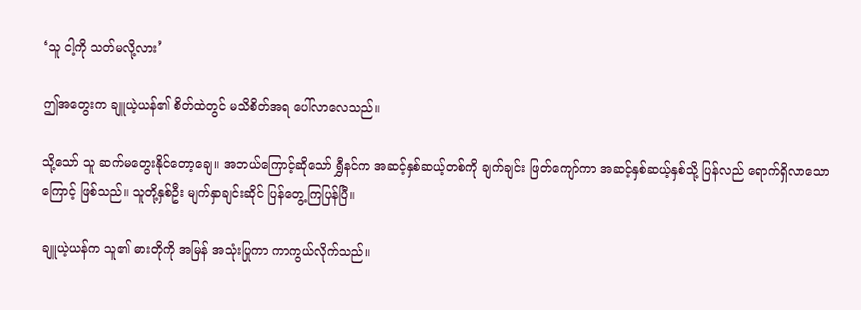‘သူ ငါ့ကို သတ်မလို့လား’

ဤအတွေးက ချူယဲ့ယန်၏ စိတ်ထဲတွင် မသိစိတ်အရ ပေါ်လာလေသည်။

သို့သော် သူ ဆက်မတွေးနိုင်တော့ချေ။ အဘယ်ကြောင့်ဆိုသော် ရွှီနင်က အဆင့်နှစ်ဆယ့်တစ်ကို ချက်ချင်း ဖြတ်ကျော်ကာ အဆင့်နှစ်ဆယ့်နှစ်သို့ ပြန်လည် ရောက်ရှိလာသောကြောင့် ဖြစ်သည်။ သူတို့နှစ်ဦး မျက်နှာချင်းဆိုင် ပြန်တွေ့ကြပြန်ပြီ။

ချူယဲ့ယန်က သူ၏ ဓားတိုကို အမြန် အသုံးပြုကာ ကာကွယ်လိုက်သည်။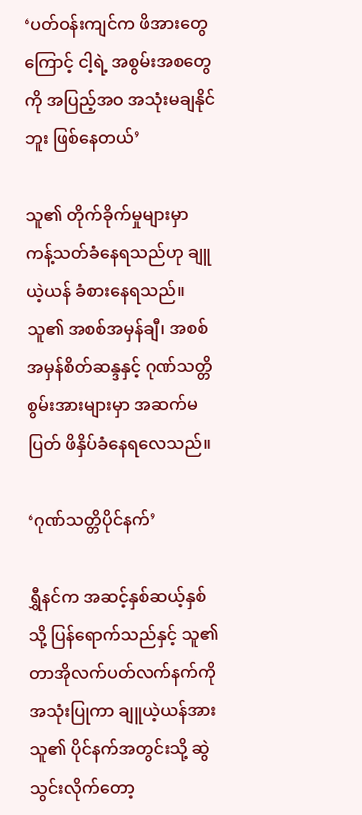‘ပတ်ဝန်းကျင်က ဖိအားတွေကြောင့် ငါ့ရဲ့ အစွမ်းအစတွေကို အပြည့်အဝ အသုံးမချနိုင်ဘူး ဖြစ်နေတယ်’

သူ၏ တိုက်ခိုက်မှုများမှာ ကန့်သတ်ခံနေရသည်ဟု ချူယဲ့ယန် ခံစားနေရသည်။ သူ၏ အစစ်အမှန်ချီ၊ အစစ်အမှန်စိတ်ဆန္ဒနှင့် ဂုဏ်သတ္တိစွမ်းအားများမှာ အဆက်မပြတ် ဖိနှိပ်ခံနေရလေသည်။

‘ဂုဏ်သတ္တိပိုင်နက်’

ရွှီနင်က အဆင့်နှစ်ဆယ့်နှစ်သို့ ပြန်ရောက်သည်နှင့် သူ၏ တာအိုလက်ပတ်လက်နက်ကို အသုံးပြုကာ ချူယဲ့ယန်အား သူ၏ ပိုင်နက်အတွင်းသို့ ဆွဲသွင်းလိုက်တော့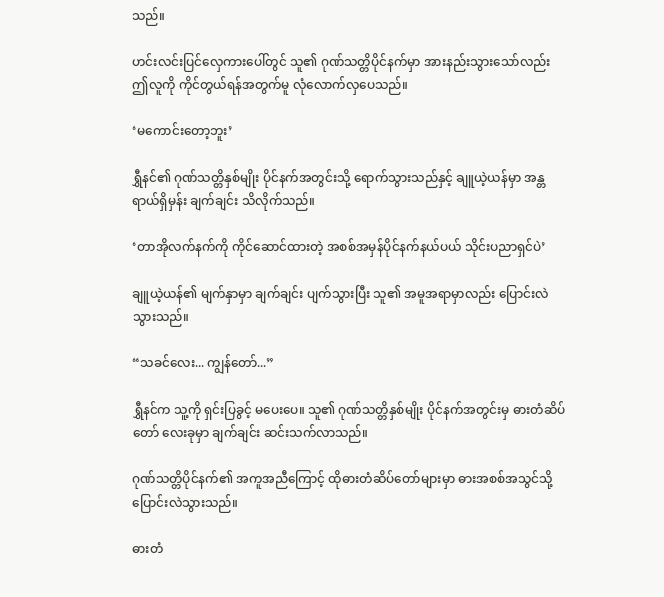သည်။

ဟင်းလင်းပြင်လှေကားပေါ်တွင် သူ၏ ဂုဏ်သတ္တိပိုင်နက်မှာ အားနည်းသွားသော်လည်း ဤလူကို ကိုင်တွယ်ရန်အတွက်မူ လုံလောက်လှပေသည်။

‘မကောင်းတော့ဘူး’

ရွှီနင်၏ ဂုဏ်သတ္တိနှစ်မျိုး ပိုင်နက်အတွင်းသို့ ရောက်သွားသည်နှင့် ချူယဲ့ယန်မှာ အန္တရာယ်ရှိမှန်း ချက်ချင်း သိလိုက်သည်။

‘တာအိုလက်နက်ကို ကိုင်ဆောင်ထားတဲ့ အစစ်အမှန်ပိုင်နက်နယ်ပယ် သိုင်းပညာရှင်ပဲ’

ချူယဲ့ယန်၏ မျက်နှာမှာ ချက်ချင်း ပျက်သွားပြီး သူ၏ အမူအရာမှာလည်း ပြောင်းလဲသွားသည်။

“သခင်လေး... ကျွန်တော်...”

ရွှီနင်က သူ့ကို ရှင်းပြခွင့် မပေးပေ။ သူ၏ ဂုဏ်သတ္တိနှစ်မျိုး ပိုင်နက်အတွင်းမှ ဓားတံဆိပ်တော် လေးခုမှာ ချက်ချင်း ဆင်းသက်လာသည်။

ဂုဏ်သတ္တိပိုင်နက်၏ အကူအညီကြောင့် ထိုဓားတံဆိပ်တော်များမှာ ဓားအစစ်အသွင်သို့ ပြောင်းလဲသွားသည်။

ဓားတံ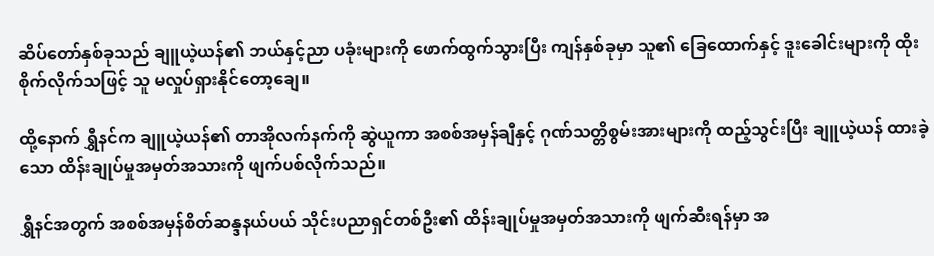ဆိပ်တော်နှစ်ခုသည် ချူယဲ့ယန်၏ ဘယ်နှင့်ညာ ပခုံးများကို ဖောက်ထွက်သွားပြီး ကျန်နှစ်ခုမှာ သူ၏ ခြေထောက်နှင့် ဒူးခေါင်းများကို ထိုးစိုက်လိုက်သဖြင့် သူ မလှုပ်ရှားနိုင်တော့ချေ။

ထို့နောက် ရွှီနင်က ချူယဲ့ယန်၏ တာအိုလက်နက်ကို ဆွဲယူကာ အစစ်အမှန်ချီနှင့် ဂုဏ်သတ္တိစွမ်းအားများကို ထည့်သွင်းပြီး ချူယဲ့ယန် ထားခဲ့သော ထိန်းချုပ်မှုအမှတ်အသားကို ဖျက်ပစ်လိုက်သည်။

ရွှီနင်အတွက် အစစ်အမှန်စိတ်ဆန္ဒနယ်ပယ် သိုင်းပညာရှင်တစ်ဦး၏ ထိန်းချုပ်မှုအမှတ်အသားကို ဖျက်ဆီးရန်မှာ အ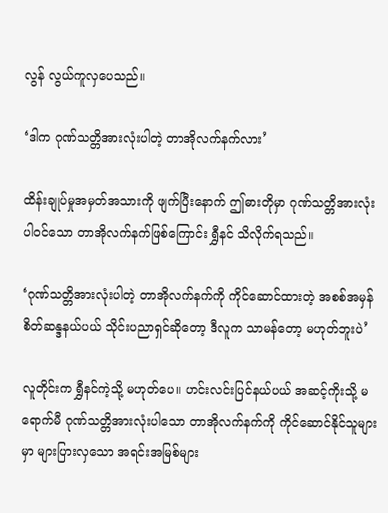လွန် လွယ်ကူလှပေသည်။

‘ဒါက ဂုဏ်သတ္တိအားလုံးပါတဲ့ တာအိုလက်နက်လား’

ထိန်းချုပ်မှုအမှတ်အသားကို ဖျက်ပြီးနောက် ဤဓားတိုမှာ ဂုဏ်သတ္တိအားလုံးပါဝင်သော တာအိုလက်နက်ဖြစ်ကြောင်း ရွှီနင် သိလိုက်ရသည်။

‘ဂုဏ်သတ္တိအားလုံးပါတဲ့ တာအိုလက်နက်ကို ကိုင်ဆောင်ထားတဲ့ အစစ်အမှန်စိတ်ဆန္ဒနယ်ပယ် သိုင်းပညာရှင်ဆိုတော့ ဒီလူက သာမန်တော့ မဟုတ်ဘူးပဲ’

လူတိုင်းက ရွှီနင်ကဲ့သို့ မဟုတ်ပေ။ ဟင်းလင်းပြင်နယ်ပယ် အဆင့်ကိုးသို့ မရောက်မီ ဂုဏ်သတ္တိအားလုံးပါသော တာအိုလက်နက်ကို ကိုင်ဆောင်နိုင်သူများမှာ များပြားလှသော အရင်းအမြစ်များ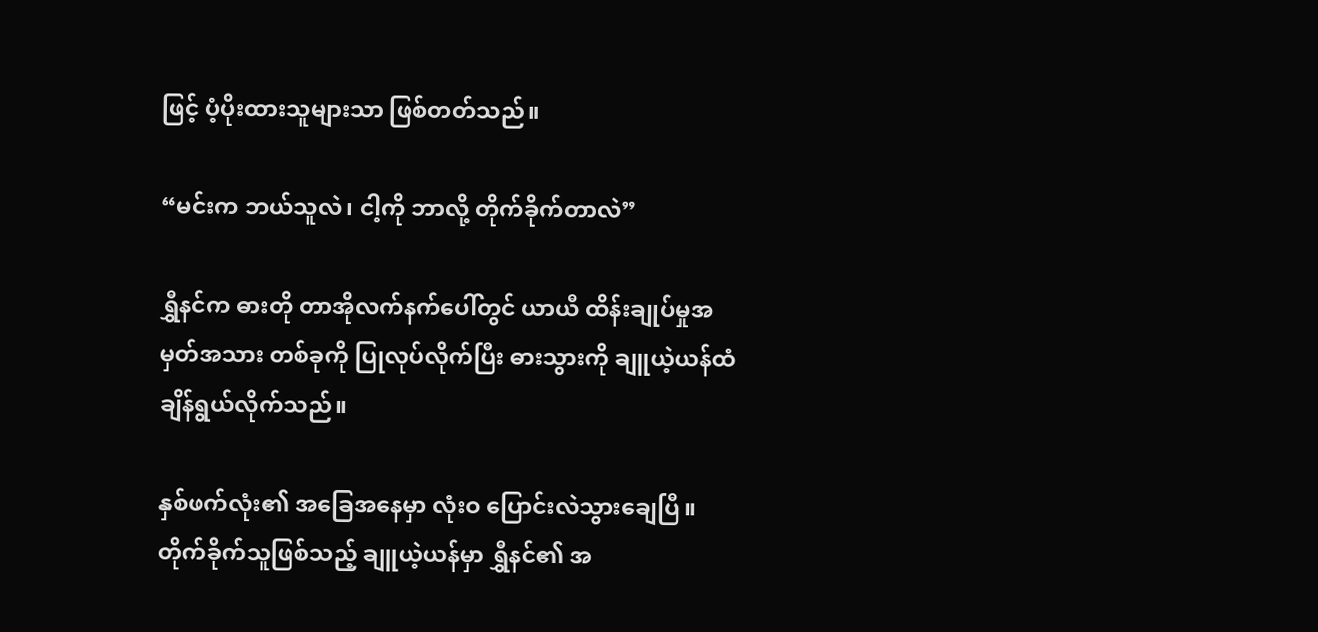ဖြင့် ပံ့ပိုးထားသူများသာ ဖြစ်တတ်သည်။

“မင်းက ဘယ်သူလဲ၊ ငါ့ကို ဘာလို့ တိုက်ခိုက်တာလဲ”

ရွှီနင်က ဓားတို တာအိုလက်နက်ပေါ်တွင် ယာယီ ထိန်းချုပ်မှုအမှတ်အသား တစ်ခုကို ပြုလုပ်လိုက်ပြီး ဓားသွားကို ချူယဲ့ယန်ထံ ချိန်ရွယ်လိုက်သည်။

နှစ်ဖက်လုံး၏ အခြေအနေမှာ လုံးဝ ပြောင်းလဲသွားချေပြီ။ တိုက်ခိုက်သူဖြစ်သည့် ချူယဲ့ယန်မှာ ရွှီနင်၏ အ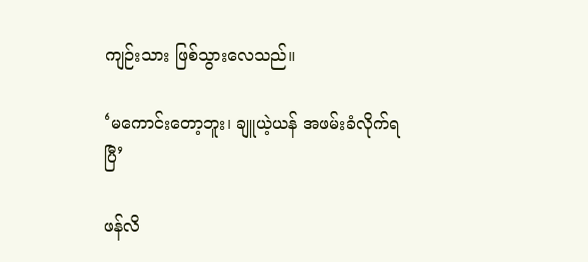ကျဉ်းသား ဖြစ်သွားလေသည်။

‘မကောင်းတော့ဘူး၊ ချူယဲ့ယန် အဖမ်းခံလိုက်ရပြီ’

ဖန်လိ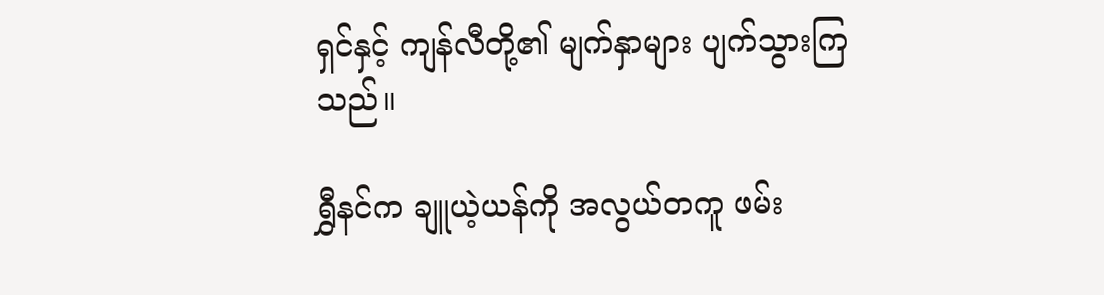ရှင်နှင့် ကျန်လီတို့၏ မျက်နှာများ ပျက်သွားကြသည်။

ရွှီနင်က ချူယဲ့ယန်ကို အလွယ်တကူ ဖမ်း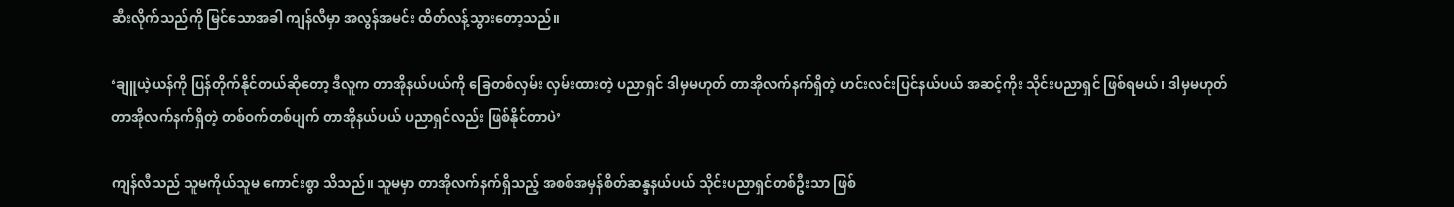ဆီးလိုက်သည်ကို မြင်သောအခါ ကျန်လီမှာ အလွန်အမင်း ထိတ်လန့်သွားတော့သည်။

‘ချူယဲ့ယန်ကို ပြန်တိုက်နိုင်တယ်ဆိုတော့ ဒီလူက တာအိုနယ်ပယ်ကို ခြေတစ်လှမ်း လှမ်းထားတဲ့ ပညာရှင် ဒါမှမဟုတ် တာအိုလက်နက်ရှိတဲ့ ဟင်းလင်းပြင်နယ်ပယ် အဆင့်ကိုး သိုင်းပညာရှင် ဖြစ်ရမယ်၊ ဒါမှမဟုတ် တာအိုလက်နက်ရှိတဲ့ တစ်ဝက်တစ်ပျက် တာအိုနယ်ပယ် ပညာရှင်လည်း ဖြစ်နိုင်တာပဲ’

ကျန်လီသည် သူမကိုယ်သူမ ကောင်းစွာ သိသည်။ သူမမှာ တာအိုလက်နက်ရှိသည့် အစစ်အမှန်စိတ်ဆန္ဒနယ်ပယ် သိုင်းပညာရှင်တစ်ဦးသာ ဖြစ်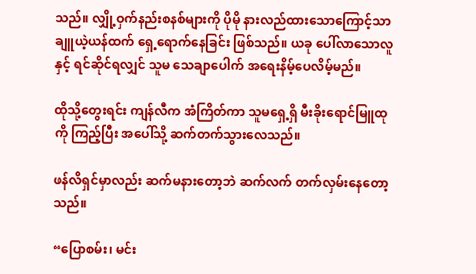သည်။ လျှို့ဝှက်နည်းစနစ်များကို ပိုမို နားလည်ထားသောကြောင့်သာ ချူယဲ့ယန်ထက် ရှေ့ရောက်နေခြင်း ဖြစ်သည်။ ယခု ပေါ်လာသောလူနှင့် ရင်ဆိုင်ရလျှင် သူမ သေချာပေါက် အရေးနိမ့်ပေလိမ့်မည်။

ထိုသို့တွေးရင်း ကျန်လီက အံကြိတ်ကာ သူမရှေ့ရှိ မီးခိုးရောင်မြူထုကို ကြည့်ပြီး အပေါ်သို့ ဆက်တက်သွားလေသည်။

ဖန်လိရှင်မှာလည်း ဆက်မနားတော့ဘဲ ဆက်လက် တက်လှမ်းနေတော့သည်။

“ပြောစမ်း၊ မင်း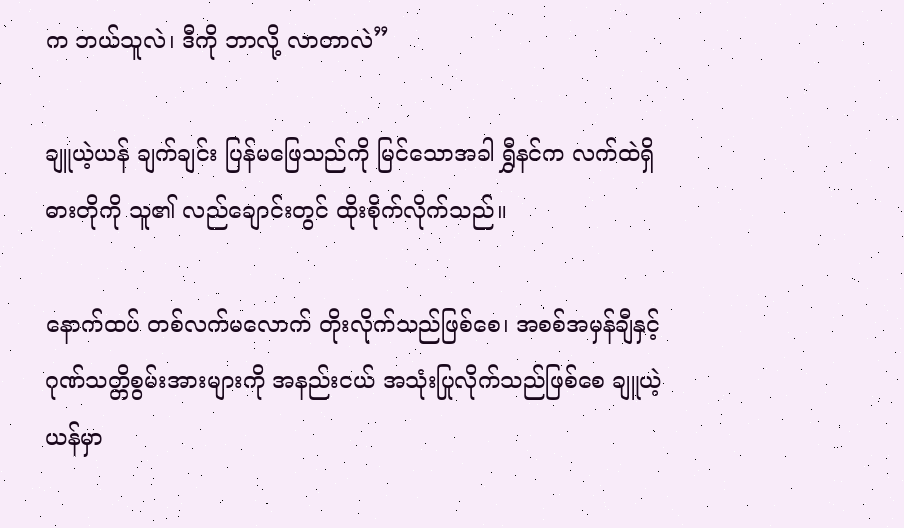က ဘယ်သူလဲ၊ ဒီကို ဘာလို့ လာတာလဲ”

ချူယဲ့ယန် ချက်ချင်း ပြန်မဖြေသည်ကို မြင်သောအခါ ရွှီနင်က လက်ထဲရှိ ဓားတိုကို သူ၏ လည်ချောင်းတွင် ထိုးစိုက်လိုက်သည်။

နောက်ထပ် တစ်လက်မလောက် တိုးလိုက်သည်ဖြစ်စေ၊ အစစ်အမှန်ချီနှင့် ဂုဏ်သတ္တိစွမ်းအားများကို အနည်းငယ် အသုံးပြုလိုက်သည်ဖြစ်စေ ချူယဲ့ယန်မှာ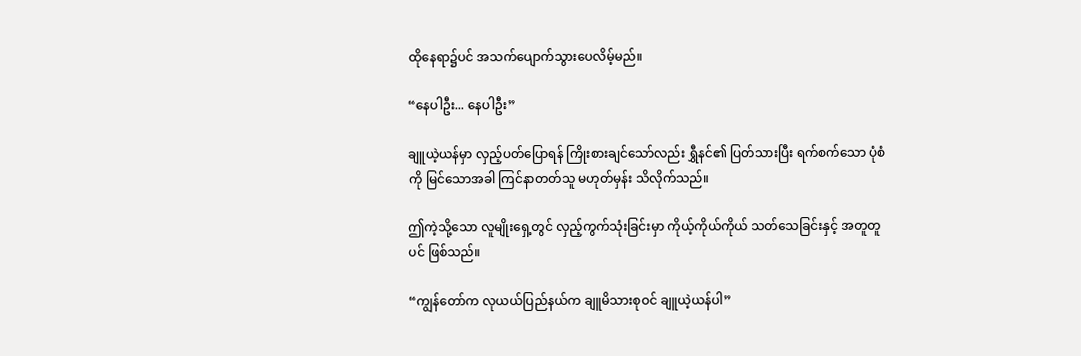ထိုနေရာ၌ပင် အသက်ပျောက်သွားပေလိမ့်မည်။

“နေပါဦး... နေပါဦး”

ချူယဲ့ယန်မှာ လှည့်ပတ်ပြောရန် ကြိုးစားချင်သော်လည်း ရွှီနင်၏ ပြတ်သားပြီး ရက်စက်သော ပုံစံကို မြင်သောအခါ ကြင်နာတတ်သူ မဟုတ်မှန်း သိလိုက်သည်။

ဤကဲ့သို့သော လူမျိုးရှေ့တွင် လှည့်ကွက်သုံးခြင်းမှာ ကိုယ့်ကိုယ်ကိုယ် သတ်သေခြင်းနှင့် အတူတူပင် ဖြစ်သည်။

“ကျွန်တော်က လုယယ်ပြည်နယ်က ချူမိသားစုဝင် ချူယဲ့ယန်ပါ”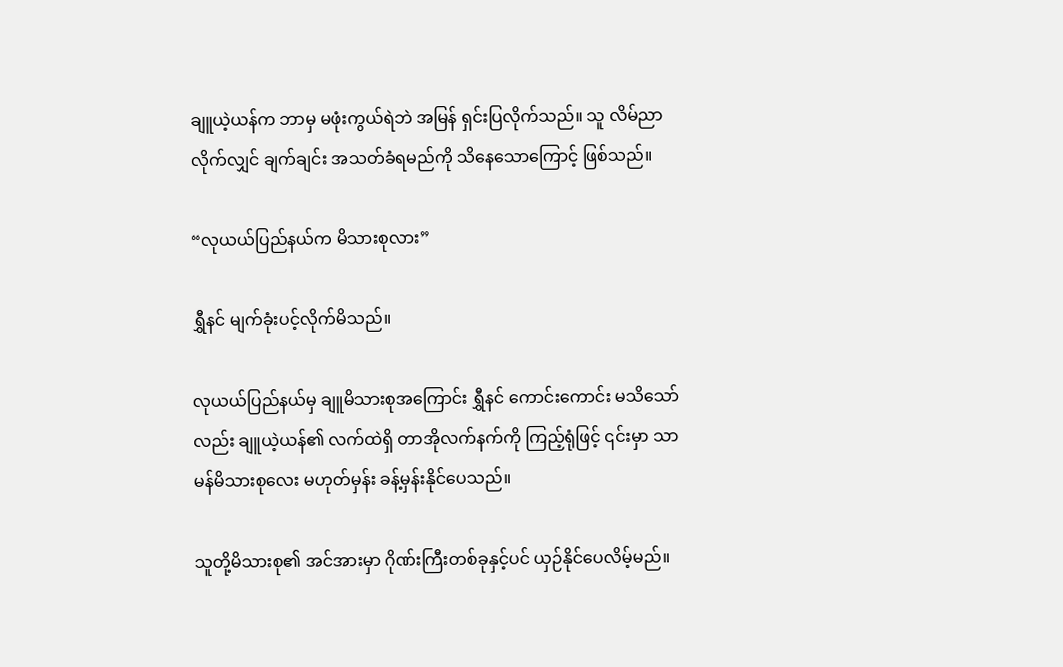ချူယဲ့ယန်က ဘာမှ မဖုံးကွယ်ရဲဘဲ အမြန် ရှင်းပြလိုက်သည်။ သူ လိမ်ညာလိုက်လျှင် ချက်ချင်း အသတ်ခံရမည်ကို သိနေသောကြောင့် ဖြစ်သည်။

“လုယယ်ပြည်နယ်က မိသားစုလား”

ရွှီနင် မျက်ခုံးပင့်လိုက်မိသည်။

လုယယ်ပြည်နယ်မှ ချူမိသားစုအကြောင်း ရွှီနင် ကောင်းကောင်း မသိသော်လည်း ချူယဲ့ယန်၏ လက်ထဲရှိ တာအိုလက်နက်ကို ကြည့်ရုံဖြင့် ၎င်းမှာ သာမန်မိသားစုလေး မဟုတ်မှန်း ခန့်မှန်းနိုင်ပေသည်။

သူတို့မိသားစု၏ အင်အားမှာ ဂိုဏ်းကြီးတစ်ခုနှင့်ပင် ယှဉ်နိုင်ပေလိမ့်မည်။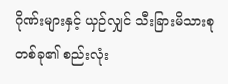ဂိုဏ်းများနှင့် ယှဉ်လျှင် သီးခြားမိသားစုတစ်ခု၏ စည်းလုံး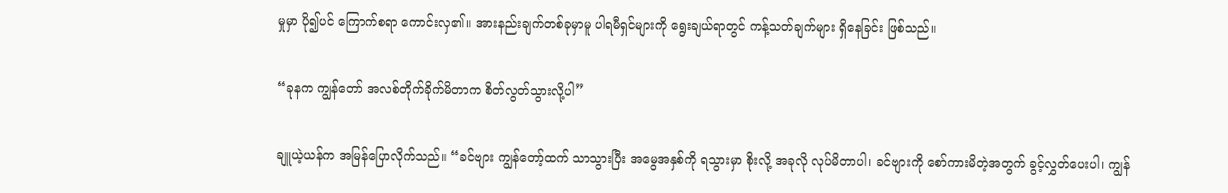မှုမှာ ပို၍ပင် ကြောက်စရာ ကောင်းလှ၏။ အားနည်းချက်တစ်ခုမှာမူ ပါရမီရှင်များကို ရွေးချယ်ရာတွင် ကန့်သတ်ချက်များ ရှိနေခြင်း ဖြစ်သည်။

“ခုနက ကျွန်တော် အလစ်တိုက်ခိုက်မိတာက စိတ်လွတ်သွားလို့ပါ”

ချူယဲ့ယန်က အမြန်ပြောလိုက်သည်။ “ခင်ဗျား ကျွန်တော့်ထက် သာသွားပြီး အမွေအနှစ်ကို ရသွားမှာ စိုးလို့ အခုလို လုပ်မိတာပါ၊ ခင်ဗျားကို စော်ကားမိတဲ့အတွက် ခွင့်လွှတ်ပေးပါ၊ ကျွန်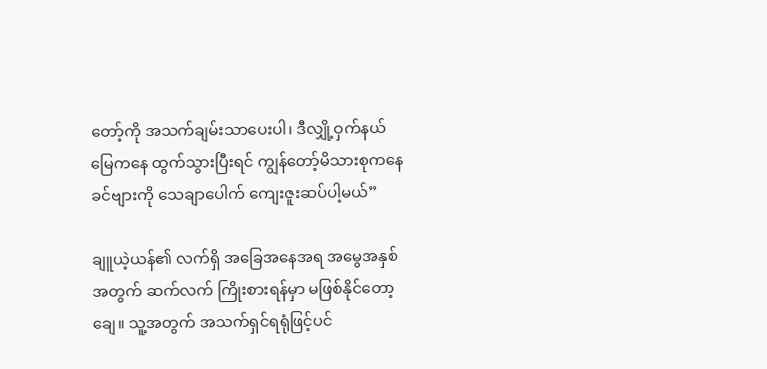တော့်ကို အသက်ချမ်းသာပေးပါ၊ ဒီလျှို့ဝှက်နယ်မြေကနေ ထွက်သွားပြီးရင် ကျွန်တော့်မိသားစုကနေ ခင်ဗျားကို သေချာပေါက် ကျေးဇူးဆပ်ပါ့မယ်”

ချူယဲ့ယန်၏ လက်ရှိ အခြေအနေအရ အမွေအနှစ်အတွက် ဆက်လက် ကြိုးစားရန်မှာ မဖြစ်နိုင်တော့ချေ။ သူ့အတွက် အသက်ရှင်ရရုံဖြင့်ပင်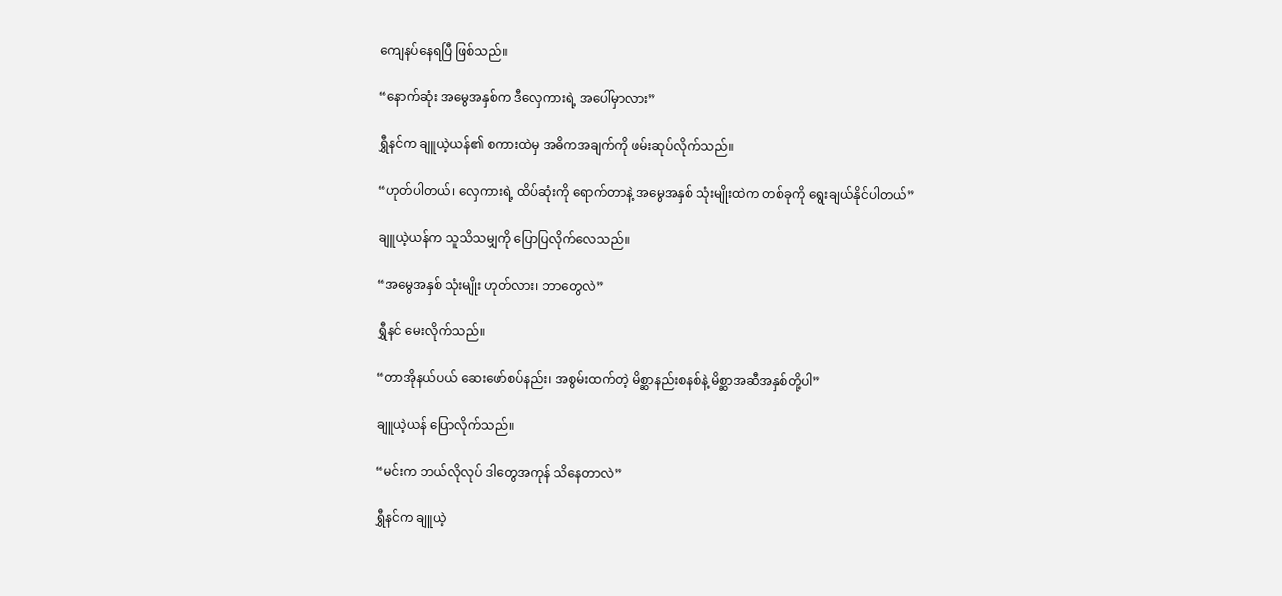ကျေနပ်နေရပြီ ဖြစ်သည်။

“နောက်ဆုံး အမွေအနှစ်က ဒီလှေကားရဲ့ အပေါ်မှာလား”

ရွှီနင်က ချူယဲ့ယန်၏ စကားထဲမှ အဓိကအချက်ကို ဖမ်းဆုပ်လိုက်သည်။

“ဟုတ်ပါတယ်၊ လှေကားရဲ့ ထိပ်ဆုံးကို ရောက်တာနဲ့ အမွေအနှစ် သုံးမျိုးထဲက တစ်ခုကို ရွေးချယ်နိုင်ပါတယ်”

ချူယဲ့ယန်က သူသိသမျှကို ပြောပြလိုက်လေသည်။

“အမွေအနှစ် သုံးမျိုး ဟုတ်လား၊ ဘာတွေလဲ”

ရွှီနင် မေးလိုက်သည်။

“တာအိုနယ်ပယ် ဆေးဖော်စပ်နည်း၊ အစွမ်းထက်တဲ့ မိစ္ဆာနည်းစနစ်နဲ့ မိစ္ဆာအဆီအနှစ်တို့ပါ”

ချူယဲ့ယန် ပြောလိုက်သည်။

“မင်းက ဘယ်လိုလုပ် ဒါတွေအကုန် သိနေတာလဲ”

ရွှီနင်က ချူယဲ့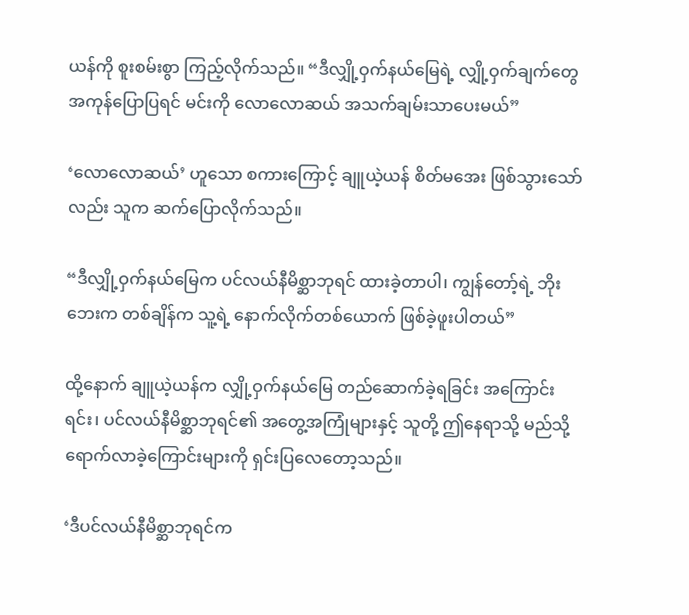ယန်ကို စူးစမ်းစွာ ကြည့်လိုက်သည်။ “ဒီလျှို့ဝှက်နယ်မြေရဲ့ လျှို့ဝှက်ချက်တွေ အကုန်ပြောပြရင် မင်းကို လောလောဆယ် အသက်ချမ်းသာပေးမယ်”

‘လောလောဆယ်’ ဟူသော စကားကြောင့် ချူယဲ့ယန် စိတ်မအေး ဖြစ်သွားသော်လည်း သူက ဆက်ပြောလိုက်သည်။

“ဒီလျှို့ဝှက်နယ်မြေက ပင်လယ်နီမိစ္ဆာဘုရင် ထားခဲ့တာပါ၊ ကျွန်တော့်ရဲ့ ဘိုးဘေးက တစ်ချိန်က သူ့ရဲ့ နောက်လိုက်တစ်ယောက် ဖြစ်ခဲ့ဖူးပါတယ်”

ထို့နောက် ချူယဲ့ယန်က လျှို့ဝှက်နယ်မြေ တည်ဆောက်ခဲ့ရခြင်း အကြောင်းရင်း၊ ပင်လယ်နီမိစ္ဆာဘုရင်၏ အတွေ့အကြုံများနှင့် သူတို့ ဤနေရာသို့ မည်သို့ ရောက်လာခဲ့ကြောင်းများကို ရှင်းပြလေတော့သည်။

‘ဒီပင်လယ်နီမိစ္ဆာဘုရင်က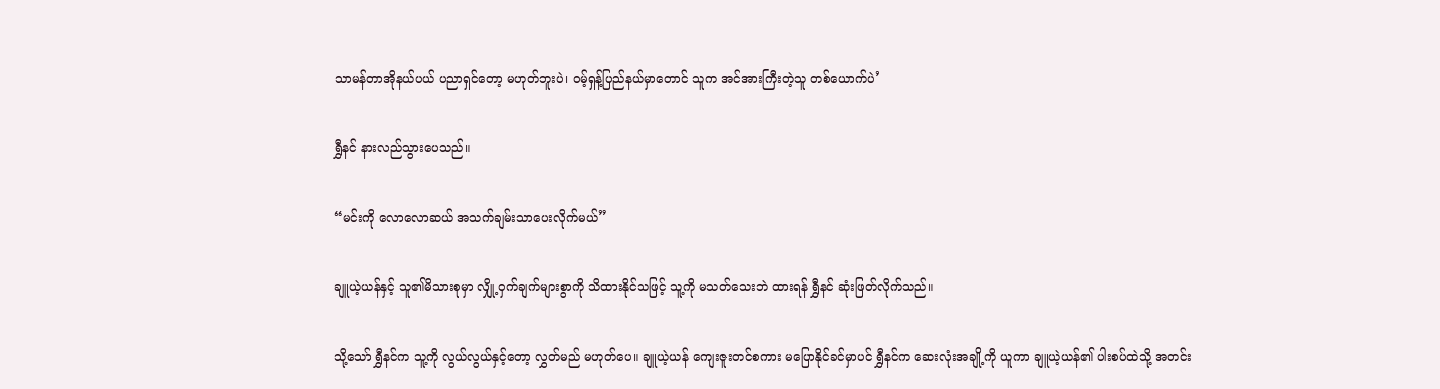သာမန်တာအိုနယ်ပယ် ပညာရှင်တော့ မဟုတ်ဘူးပဲ၊ ဝမ့်ရှန့်ပြည်နယ်မှာတောင် သူက အင်အားကြီးတဲ့သူ တစ်ယောက်ပဲ’

ရွှီနင် နားလည်သွားပေသည်။

“မင်းကို လောလောဆယ် အသက်ချမ်းသာပေးလိုက်မယ်”

ချူယဲ့ယန်နှင့် သူ၏မိသားစုမှာ လျှို့ဝှက်ချက်များစွာကို သိထားနိုင်သဖြင့် သူ့ကို မသတ်သေးဘဲ ထားရန် ရွှီနင် ဆုံးဖြတ်လိုက်သည်။

သို့သော် ရွှီနင်က သူ့ကို လွယ်လွယ်နှင့်တော့ လွှတ်မည် မဟုတ်ပေ။ ချူယဲ့ယန် ကျေးဇူးတင်စကား မပြောနိုင်ခင်မှာပင် ရွှီနင်က ဆေးလုံးအချို့ကို ယူကာ ချူယဲ့ယန်၏ ပါးစပ်ထဲသို့ အတင်း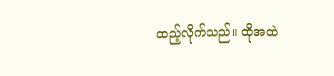ထည့်လိုက်သည်။ ထိုအထဲ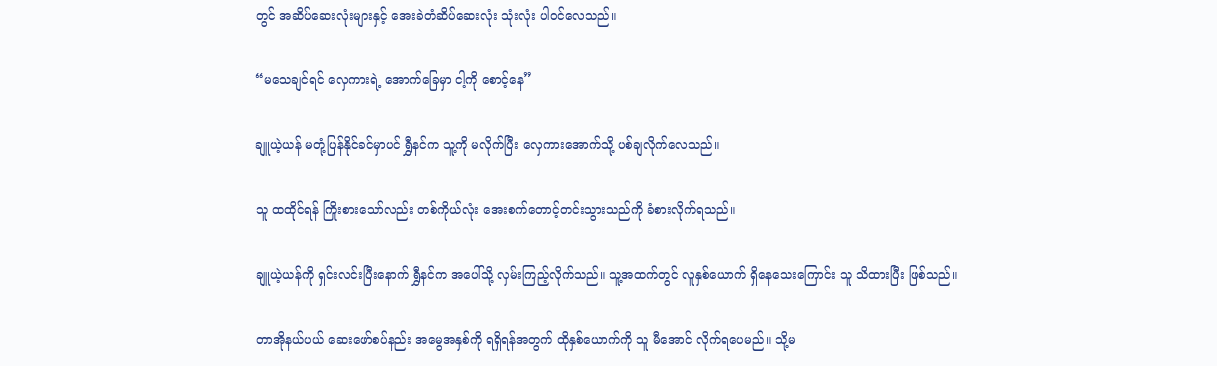တွင် အဆိပ်ဆေးလုံးများနှင့် အေးခဲတံဆိပ်ဆေးလုံး သုံးလုံး ပါဝင်လေသည်။

“မသေချင်ရင် လှေကားရဲ့ အောက်ခြေမှာ ငါ့ကို စောင့်နေ”

ချူယဲ့ယန် မတုံ့ပြန်နိုင်ခင်မှာပင် ရွှီနင်က သူ့ကို မလိုက်ပြီး လှေကားအောက်သို့ ပစ်ချလိုက်လေသည်။

သူ ထထိုင်ရန် ကြိုးစားသော်လည်း တစ်ကိုယ်လုံး အေးစက်တောင့်တင်းသွားသည်ကို ခံစားလိုက်ရသည်။

ချူယဲ့ယန်ကို ရှင်းလင်းပြီးနောက် ရွှီနင်က အပေါ်သို့ လှမ်းကြည့်လိုက်သည်။ သူ့အထက်တွင် လူနှစ်ယောက် ရှိနေသေးကြောင်း သူ သိထားပြီး ဖြစ်သည်။

တာအိုနယ်ပယ် ဆေးဖော်စပ်နည်း အမွေအနှစ်ကို ရရှိရန်အတွက် ထိုနှစ်ယောက်ကို သူ မီအောင် လိုက်ရပေမည်။ သို့မ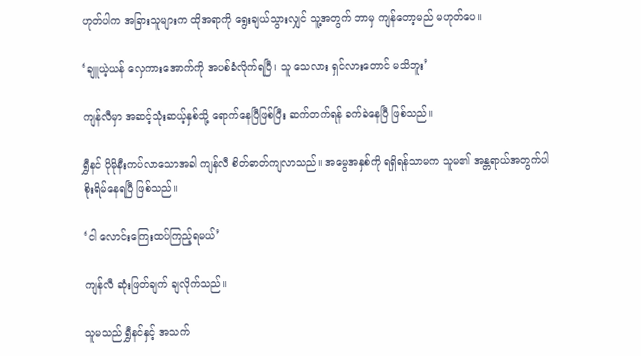ဟုတ်ပါက အခြားသူများက ထိုအရာကို ရွေးချယ်သွားလျှင် သူ့အတွက် ဘာမှ ကျန်တော့မည် မဟုတ်ပေ။

‘ချူယဲ့ယန် လှေကားအောက်ကို အပစ်ခံလိုက်ရပြီ၊ သူ သေလား ရှင်လားတောင် မသိဘူး’

ကျန်လီမှာ အဆင့်သုံးဆယ့်နှစ်သို့ ရောက်နေပြီဖြစ်ပြီး ဆက်တက်ရန် ခက်ခဲနေပြီ ဖြစ်သည်။

ရွှီနင် ပိုမိုနီးကပ်လာသောအခါ ကျန်လီ စိတ်ဓာတ်ကျလာသည်။ အမွေအနှစ်ကို ရရှိရန်သာမက သူမ၏ အန္တရာယ်အတွက်ပါ စိုးရိမ်နေရပြီ ဖြစ်သည်။

‘ငါ လောင်းကြေးထပ်ကြည့်ရမယ်’

ကျန်လီ ဆုံးဖြတ်ချက် ချလိုက်သည်။

သူမသည် ရွှီနင်နှင့် အသက်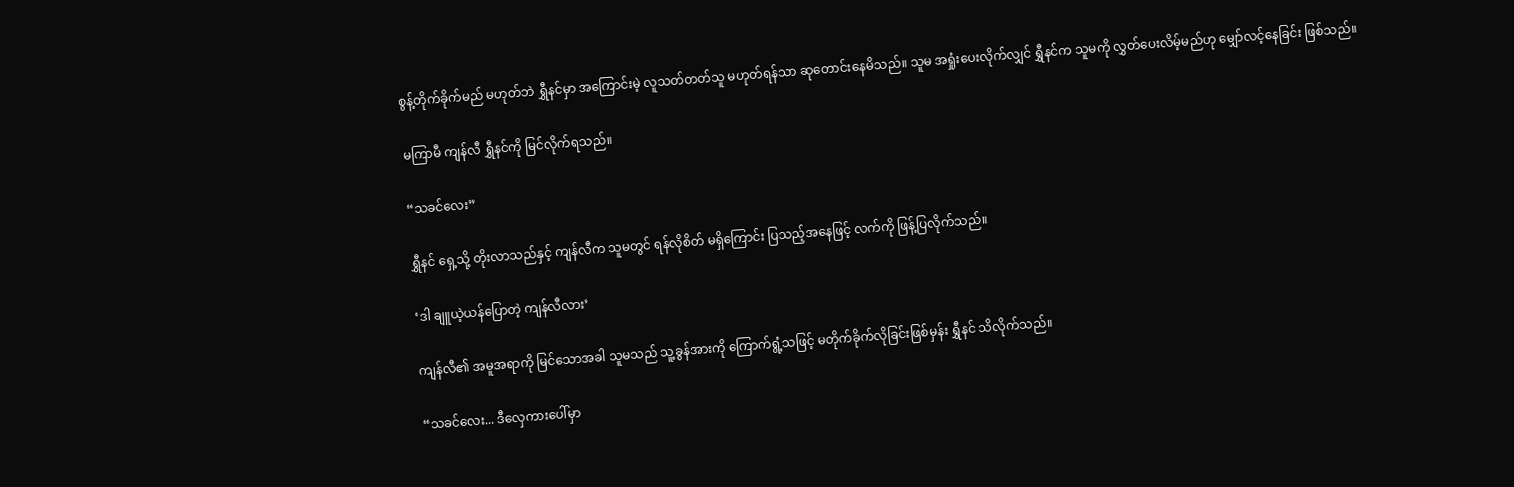စွန့်တိုက်ခိုက်မည် မဟုတ်ဘဲ ရွှီနင်မှာ အကြောင်းမဲ့ လူသတ်တတ်သူ မဟုတ်ရန်သာ ဆုတောင်းနေမိသည်။ သူမ အရှုံးပေးလိုက်လျှင် ရွှီနင်က သူမကို လွှတ်ပေးလိမ့်မည်ဟု မျှော်လင့်နေခြင်း ဖြစ်သည်။

မကြာမီ ကျန်လီ ရွှီနင်ကို မြင်လိုက်ရသည်။

“သခင်လေး”

ရွှီနင် ရှေ့သို့ တိုးလာသည်နှင့် ကျန်လီက သူမတွင် ရန်လိုစိတ် မရှိကြောင်း ပြသည့်အနေဖြင့် လက်ကို ဖြန့်ပြလိုက်သည်။

‘ဒါ ချူယဲ့ယန်ပြောတဲ့ ကျန်လီလား’

ကျန်လီ၏ အမူအရာကို မြင်သောအခါ သူမသည် သူ့ခွန်အားကို ကြောက်ရွံ့သဖြင့် မတိုက်ခိုက်လိုခြင်းဖြစ်မှန်း ရွှီနင် သိလိုက်သည်။

“သခင်လေး... ဒီလှေကားပေါ်မှာ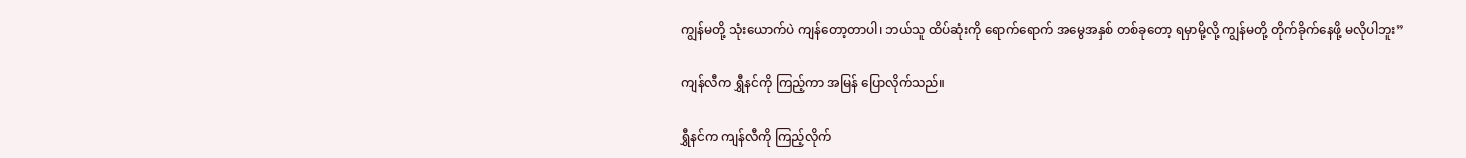ကျွန်မတို့ သုံးယောက်ပဲ ကျန်တော့တာပါ၊ ဘယ်သူ ထိပ်ဆုံးကို ရောက်ရောက် အမွေအနှစ် တစ်ခုတော့ ရမှာမို့လို့ ကျွန်မတို့ တိုက်ခိုက်နေဖို့ မလိုပါဘူး”

ကျန်လီက ရွှီနင်ကို ကြည့်ကာ အမြန် ပြောလိုက်သည်။

ရွှီနင်က ကျန်လီကို ကြည့်လိုက်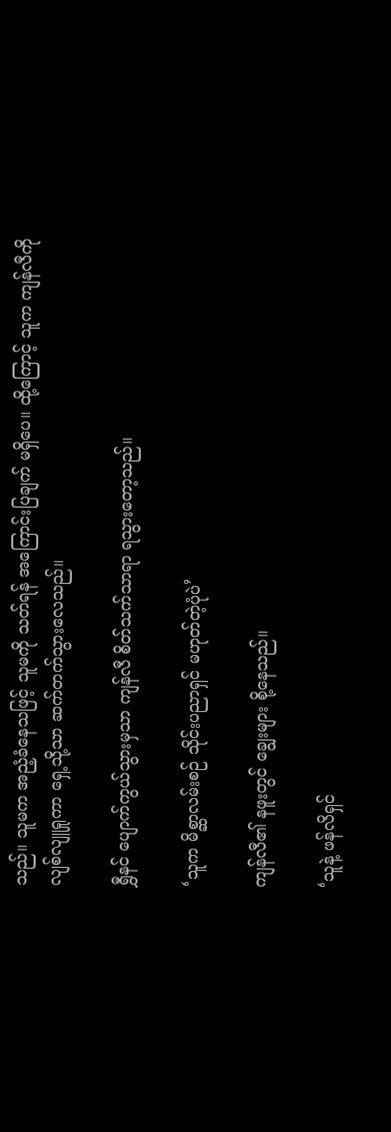သည်။ သူမက အညံ့ခံနေသဖြင့် သူမကို သတ်ရန် အကြောင်းပြချက် မရှိပေ။ ထို့ကြောင့် သူက ကျန်လီကို လျစ်လျူရှုကာ ရှေ့သို့သာ ဆက်တက်သွားလေသည်။

ရွှီနင် ပျောက်ကွယ်သွားမှသာ ကျန်လီ စိတ်သက်သာရာ ရသွားတော့သည်။

‘သူက မိစ္ဆာလမ်းစဉ် သိုင်းပညာရှင် မဟုတ်တဲ့ပုံပဲ’

ကျန်လီ၏ နဖူးတွင် ချွေးများ စို့နေသည်။

‘သူနဲ့ ဖန်လိရှင်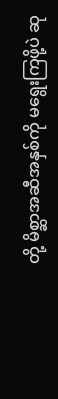တို့ မိစ္ဆာအဆီအနှစ်ကို မရွေးကြဖို့ပဲ ဆု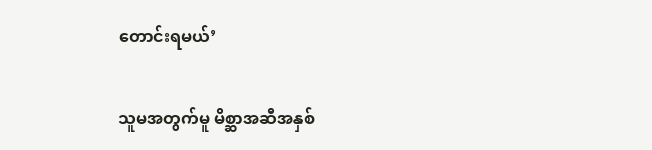တောင်းရမယ်’

သူမအတွက်မူ မိစ္ဆာအဆီအနှစ်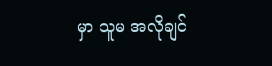မှာ သူမ အလိုချင်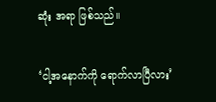ဆုံး အရာ ဖြစ်သည်။

‘ငါ့အနောက်ကို ရောက်လာပြီလား’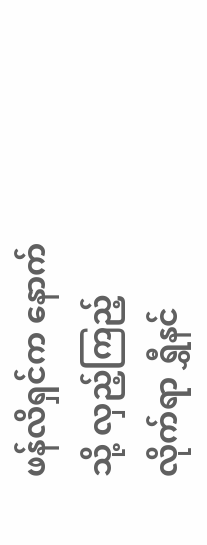ဖန်လိရှင်က နောက်သို့ လှည့်ကြည့်လိုက်ရာ ရွှီနင်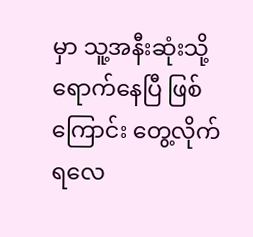မှာ သူ့အနီးဆုံးသို့ ရောက်နေပြီ ဖြစ်ကြောင်း တွေ့လိုက်ရလေ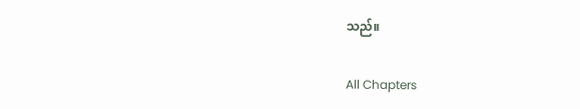သည်။

All Chapters